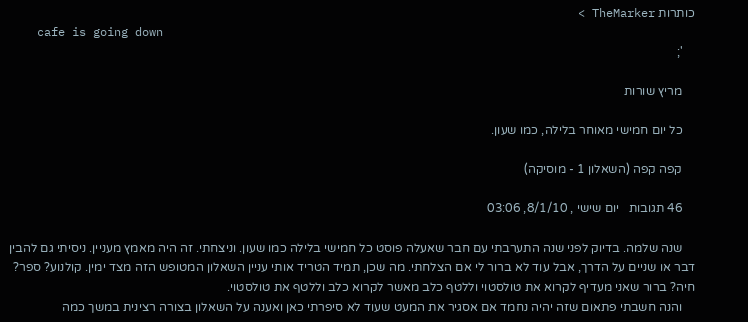כותרות TheMarker >
    cafe is going down
    ';

    מריץ שורות

    כל יום חמישי מאוחר בלילה, כמו שעון.

    קפה קפה (השאלון 1 - מוסיקה)

    46 תגובות   יום שישי , 8/1/10, 03:06

    שנה שלמה. בדיוק לפני שנה התערבתי עם חבר שאעלה פוסט כל חמישי בלילה כמו שעון. וניצחתי. זה היה מאמץ מעניין. ניסיתי גם להבין דבר או שניים על הדרך, אבל עוד לא ברור לי אם הצלחתי. מה שכן, תמיד הטריד אותי עניין השאלון המטופש הזה מצד ימין. קולנוע? ספר? חיה? ברור שאני מעדיף לקרוא את טולסטוי וללטף כלב מאשר לקרוא כלב וללטף את טולסטוי.
    והנה חשבתי פתאום שזה יהיה נחמד אם אסגיר את המעט שעוד לא סיפרתי כאן ואענה על השאלון בצורה רצינית במשך כמה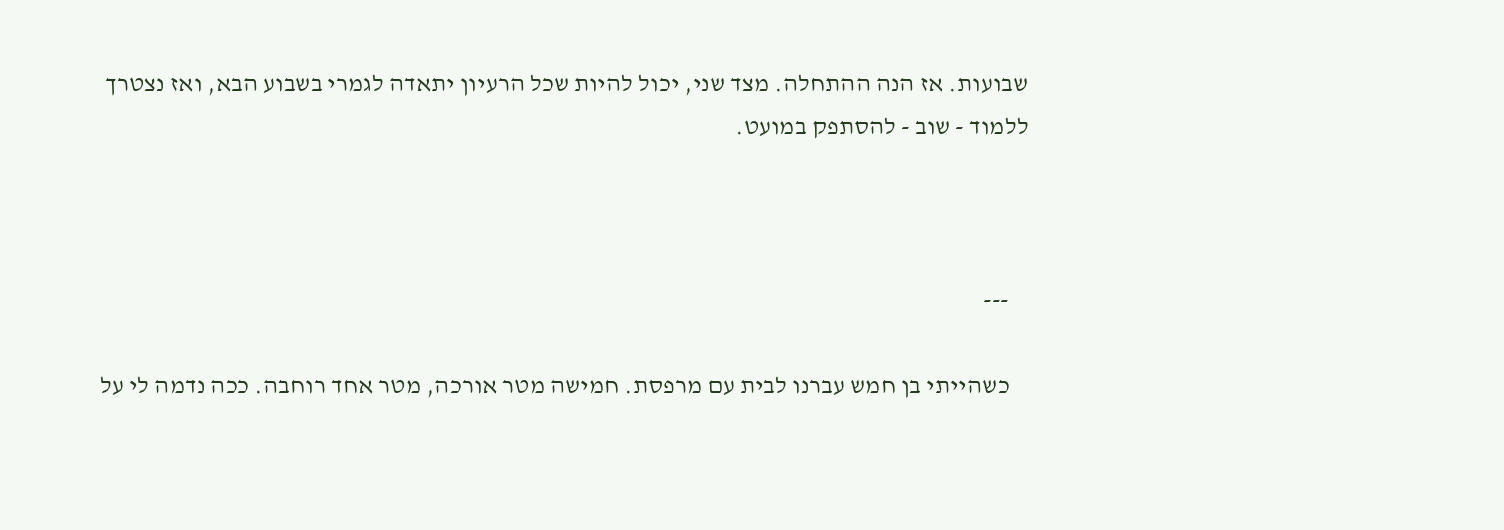שבועות. אז הנה ההתחלה. מצד שני, יכול להיות שכל הרעיון יתאדה לגמרי בשבוע הבא, ואז נצטרך ללמוד - שוב - להסתפק במועט.



    ---

    כשהייתי בן חמש עברנו לבית עם מרפסת. חמישה מטר אורכה, מטר אחד רוחבה. ככה נדמה לי על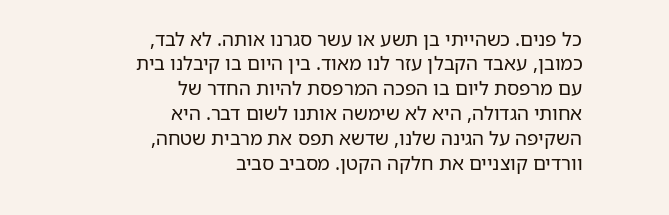כל פנים. כשהייתי בן תשע או עשר סגרנו אותה. לא לבד, כמובן, עאבד הקבלן עזר לנו מאוד. בין היום בו קיבלנו בית עם מרפסת ליום בו הפכה המרפסת להיות החדר של אחותי הגדולה, היא לא שימשה אותנו לשום דבר. היא השקיפה על הגינה שלנו, שדשא תפס את מרבית שטחה, וורדים קוצניים את חלקה הקטן. מסביב סביב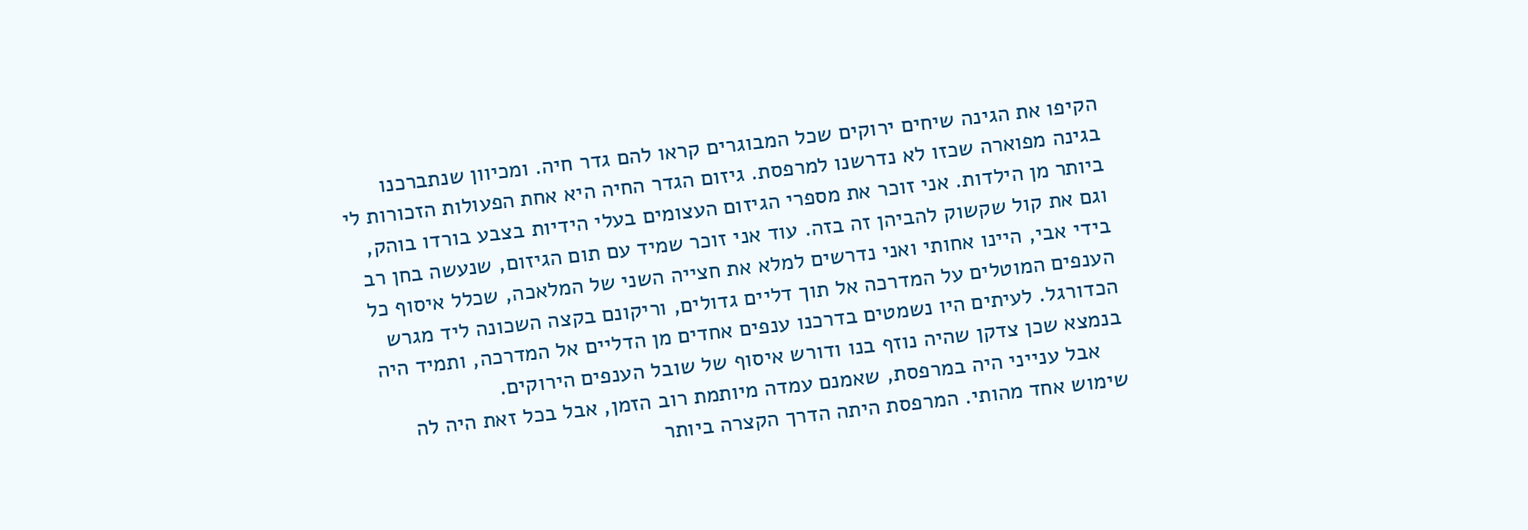הקיפו את הגינה שיחים ירוקים שכל המבוגרים קראו להם גדר חיה. ומכיוון שנתברכנו בגינה מפוארה שכזו לא נדרשנו למרפסת. גיזום הגדר החיה היא אחת הפעולות הזכורות לי ביותר מן הילדות. אני זוכר את מספרי הגיזום העצומים בעלי הידיות בצבע בורדו בוהק, וגם את קול שקשוק להביהן זה בזה. עוד אני זוכר שמיד עם תום הגיזום, שנעשה בחן רב בידי אבי, היינו אחותי ואני נדרשים למלא את חצייה השני של המלאכה, שכלל איסוף כל הענפים המוטלים על המדרכה אל תוך דליים גדולים, וריקונם בקצה השכונה ליד מגרש הכדורגל. לעיתים היו נשמטים בדרכנו ענפים אחדים מן הדליים אל המדרכה, ותמיד היה בנמצא שכן צדקן שהיה נוזף בנו ודורש איסוף של שובל הענפים הירוקים.
    אבל ענייני היה במרפסת, שאמנם עמדה מיותמת רוב הזמן, אבל בכל זאת היה לה שימוש אחד מהותי. המרפסת היתה הדרך הקצרה ביותר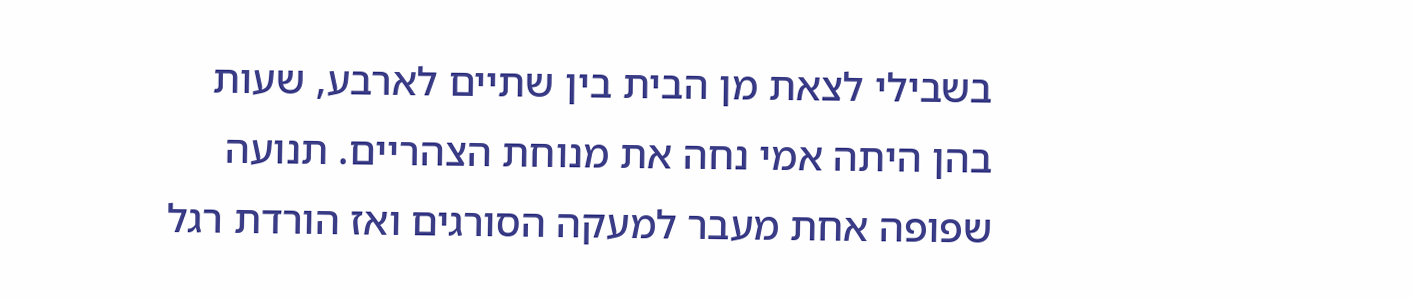בשבילי לצאת מן הבית בין שתיים לארבע, שעות בהן היתה אמי נחה את מנוחת הצהריים. תנועה שפופה אחת מעבר למעקה הסורגים ואז הורדת רגל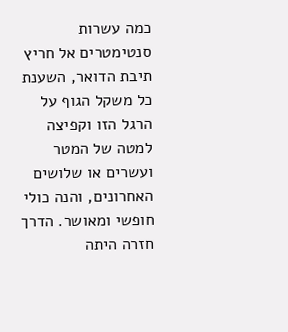כמה עשרות סנטימטרים אל חריץ תיבת הדואר, השענת כל משקל הגוף על הרגל הזו וקפיצה למטה של המטר ועשרים או שלושים האחרונים, והנה כולי חופשי ומאושר. הדרך חזרה היתה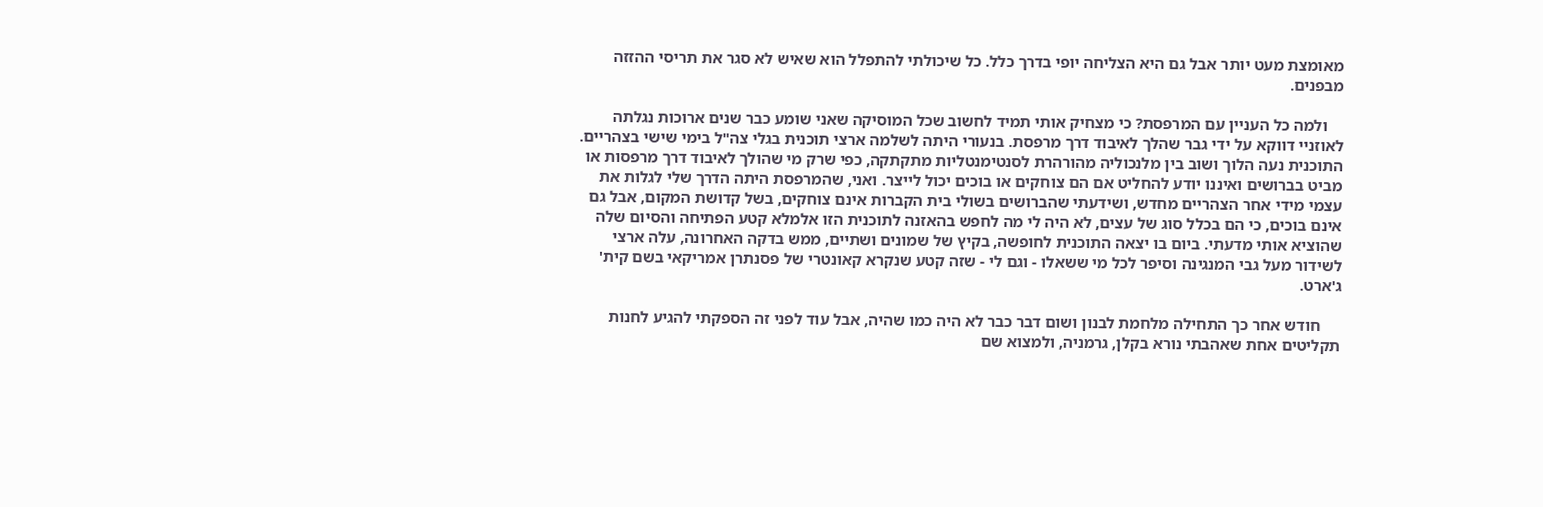מאומצת מעט יותר אבל גם היא הצליחה יופי בדרך כלל. כל שיכולתי להתפלל הוא שאיש לא סגר את תריסי ההזזה מבפנים.

    ולמה כל העניין עם המרפסת? כי מצחיק אותי תמיד לחשוב שכל המוסיקה שאני שומע כבר שנים ארוכות נגלתה לאוזניי דווקא על ידי גבר שהלך לאיבוד דרך מרפסת. בנעורי היתה לשלמה ארצי תוכנית בגלי צה"ל בימי שישי בצהריים. התוכנית נעה הלוך ושוב בין מלנכוליה מהורהרת לסנטימנטליות מתקתקה, כפי שרק מי שהולך לאיבוד דרך מרפסות או מביט בברושים ואיננו יודע להחליט אם הם צוחקים או בוכים יכול לייצר. ואני, שהמרפסת היתה הדרך שלי לגלות את עצמי מידי אחר הצהריים מחדש, ושידעתי שהברושים בשולי בית הקברות אינם צוחקים, בשל קדושת המקום, אבל גם אינם בוכים, כי הם בכלל סוג של עצים, לא היה לי מה לחפש בהאזנה לתוכנית הזו אלמלא קטע הפתיחה והסיום שלה שהוציא אותי מדעתי. ביום בו יצאה התוכנית לחופשה, בקיץ של שמונים ושתיים, ממש בדקה האחרונה, עלה ארצי לשידור מעל גבי המנגינה וסיפר לכל מי ששאלו - וגם לי - שזה קטע שנקרא קאונטרי של פסנתרן אמריקאי בשם קית' ג'ארט.

     חודש אחר כך התחילה מלחמת לבנון ושום דבר כבר לא היה כמו שהיה, אבל עוד לפני זה הספקתי להגיע לחנות תקליטים אחת שאהבתי נורא בקלן, גרמניה, ולמצוא שם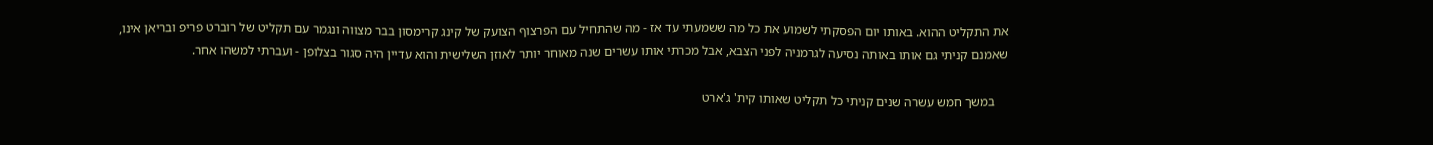את התקליט ההוא. באותו יום הפסקתי לשמוע את כל מה ששמעתי עד אז - מה שהתחיל עם הפרצוף הצועק של קינג קרימסון בבר מצווה ונגמר עם תקליט של רוברט פריפ ובריאן אינו, שאמנם קניתי גם אותו באותה נסיעה לגרמניה לפני הצבא, אבל מכרתי אותו עשרים שנה מאוחר יותר לאוזן השלישית והוא עדיין היה סגור בצלופן - ועברתי למשהו אחר.

    במשך חמש עשרה שנים קניתי כל תקליט שאותו קית' ג'ארט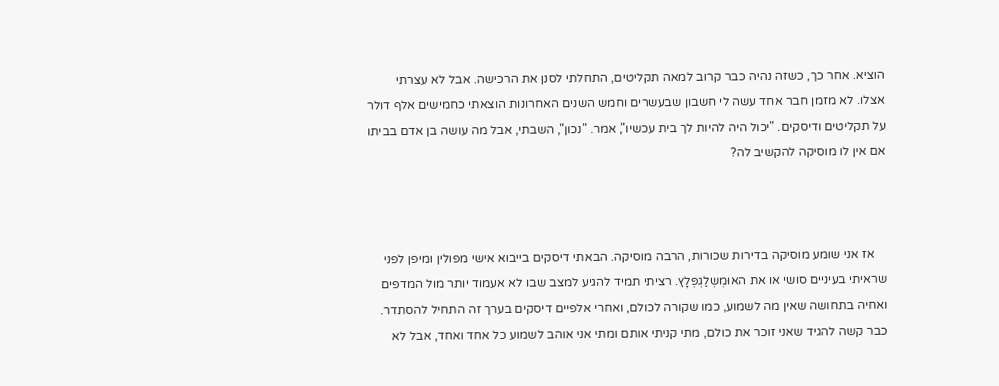הוציא. אחר כך, כשזה נהיה כבר קרוב למאה תקליטים, התחלתי לסנן את הרכישה. אבל לא עצרתי אצלו. לא מזמן חבר אחד עשה לי חשבון שבעשרים וחמש השנים האחרונות הוצאתי כחמישים אלף דולר על תקליטים ודיסקים. "יכול היה להיות לך בית עכשיו", אמר. "נכון", השבתי, אבל מה עושה בן אדם בביתו אם אין לו מוסיקה להקשיב לה?



    אז אני שומע מוסיקה בדירות שכורות, הרבה מוסיקה. הבאתי דיסקים בייבוא אישי מפולין ומיפן לפני שראיתי בעיניים סושי או את האוּמְשְלַגְפְּלָץ. רציתי תמיד להגיע למצב שבו לא אעמוד יותר מול המדפים ואחיה בתחושה שאין מה לשמוע, כמו שקורה לכולם, ואחרי אלפיים דיסקים בערך זה התחיל להסתדר. כבר קשה להגיד שאני זוכר את כולם, מתי קניתי אותם ומתי אני אוהב לשמוע כל אחד ואחד, אבל לא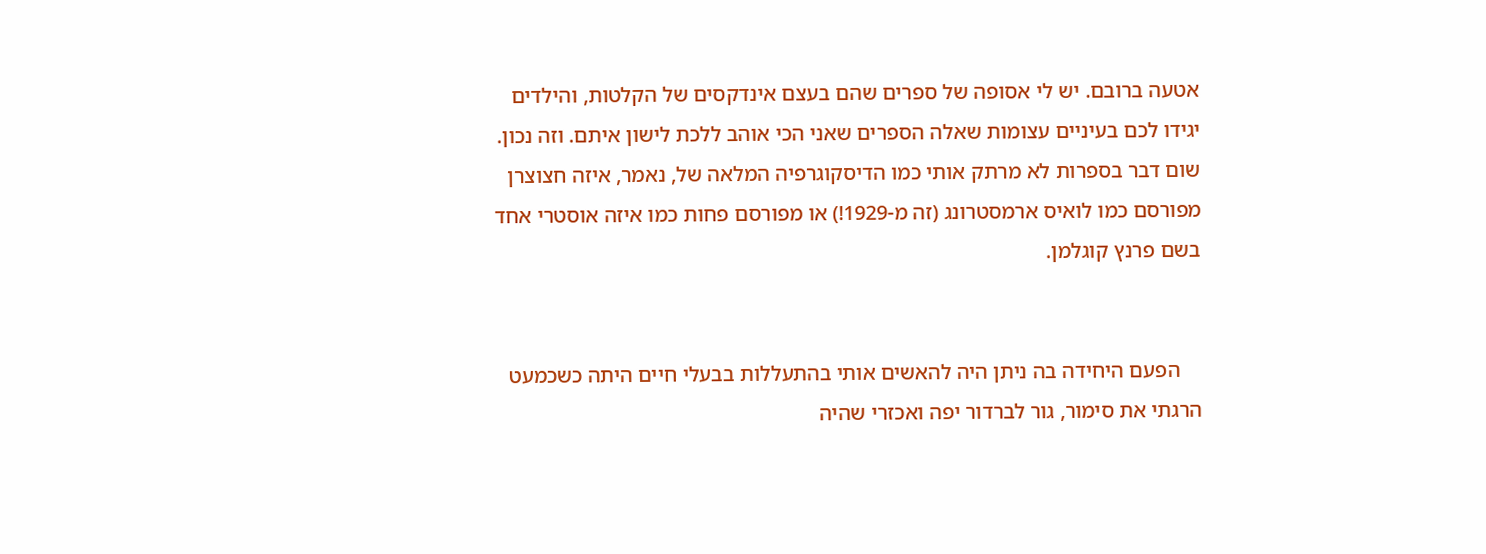אטעה ברובם. יש לי אסופה של ספרים שהם בעצם אינדקסים של הקלטות, והילדים יגידו לכם בעיניים עצומות שאלה הספרים שאני הכי אוהב ללכת לישון איתם. וזה נכון. שום דבר בספרות לא מרתק אותי כמו הדיסקוגרפיה המלאה של, נאמר, איזה חצוצרן מפורסם כמו לואיס ארמסטרונג (זה מ-1929!) או מפורסם פחות כמו איזה אוסטרי אחד בשם פרנץ קוגלמן.


    הפעם היחידה בה ניתן היה להאשים אותי בהתעללות בבעלי חיים היתה כשכמעט הרגתי את סימור, גור לברדור יפה ואכזרי שהיה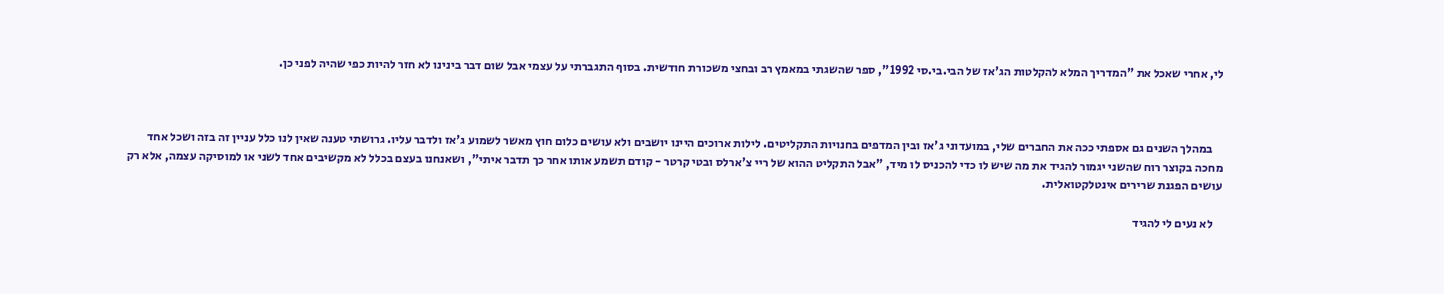לי, אחרי שאכל את "המדריך המלא להקלטות הג'אז של הבי.בי.סי 1992", ספר שהשגתי במאמץ רב ובחצי משכורת חודשית. בסוף התגברתי על עצמי אבל שום דבר בינינו לא חזר להיות כפי שהיה לפני כן.



    במהלך השנים גם אספתי ככה את החברים שלי, במועדוני ג'אז ובין המדפים בחנויות התקליטים. לילות ארוכים היינו יושבים ולא עושים כלום חוץ מאשר לשמוע ג'אז ולדבר עליו. גרושתי טענה שאין לנו כלל עניין זה בזה ושכל אחד מחכה בקוצר רוח שהשני יגמור להגיד את מה שיש לו כדי להכניס לו מיד, "אבל התקליט ההוא של ריי צ'ארלס ובטי קרטר - קודם תשמע אותו אחר כך תדבר איתי", ושאנחנו בעצם בכלל לא מקשיבים אחד לשני או למוסיקה עצמה, אלא רק עושים הפגנת שרירים אינטלקטואלית.

    לא נעים לי להגיד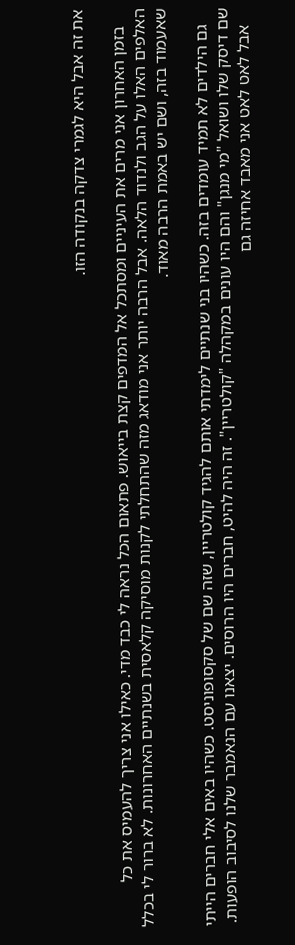את זה אבל היא לגמרי צדקה בנקודה הזו.

    בזמן האחרון אני מרים את העיניים ומסתכל אל המדפים קצת בייאוש. פתאום הכל נראה לי כבד מדי. כאילו אני צריך להעמיס את כל האלפים האלו על הגב ולנדוד הלאה. אבל הרבה יותר אני מודאג מזה שהתחלתי לקנות מוסיקה קלאסית בשנתיים האחרונות. לא ברור לי בכלל שאעמוד בזה, ושם יש באמת הרבה מאוד.

    גם הילדים לא תמיד עומדים בזה. כשהיו בני שנתיים לימדתי אותם להגיד קולטריין, שזה שם של סקסופוניסט. כשהיו באים אלי חברים הייתי שם דיסק שלו ושואל "מי מנגן" והם היו עונים במקהלה "קולטריין". זה היה להיט, חברים היו הרוסים. יצאנו עם הנאמבר שלנו לסיבוב הופעות.
    אבל לאט לאט אני מאבד אחיזה גם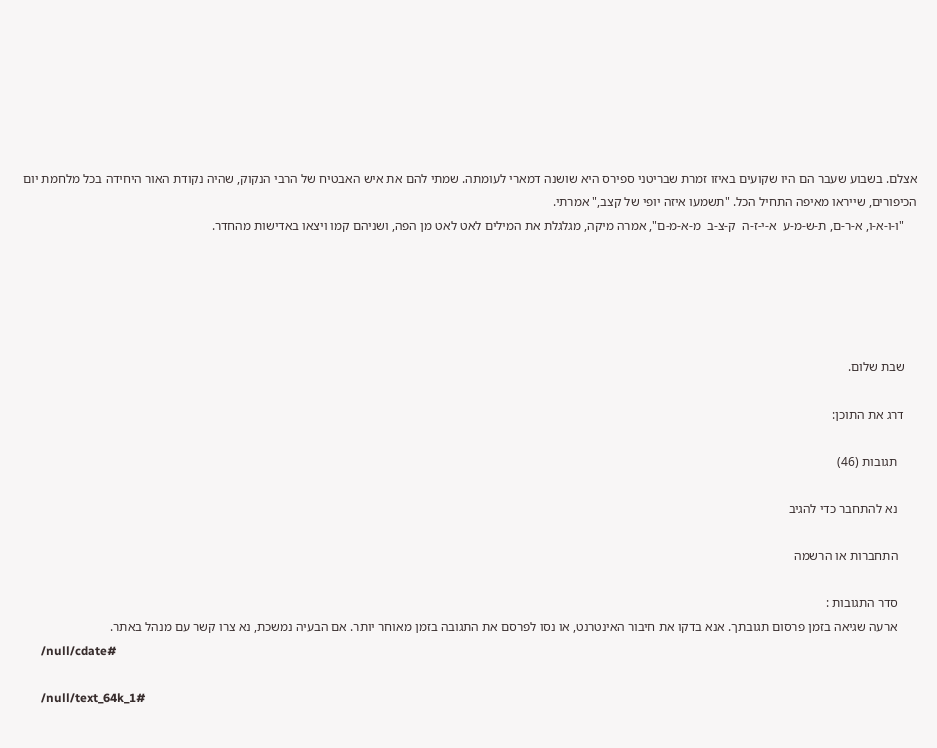אצלם. בשבוע שעבר הם היו שקועים באיזו זמרת שבריטני ספירס היא שושנה דמארי לעומתה. שמתי להם את איש האבטיח של הרבי הנקוק, שהיה נקודת האור היחידה בכל מלחמת יום הכיפורים, שייראו מאיפה התחיל הכל. "תשמעו איזה יופי של קצב," אמרתי.
    "ו-ו-א-ו, א-ר-ם, ת-ש-מ-ע  א-י-ז-ה  ק-צ-ב  מ-א-מ-ם", אמרה מיקה, מגלגלת את המילים לאט לאט מן הפה, ושניהם קמו ויצאו באדישות מהחדר.





    שבת שלום.

    דרג את התוכן:

      תגובות (46)

      נא להתחבר כדי להגיב

      התחברות או הרשמה

      סדר התגובות :
      ארעה שגיאה בזמן פרסום תגובתך. אנא בדקו את חיבור האינטרנט, או נסו לפרסם את התגובה בזמן מאוחר יותר. אם הבעיה נמשכת, נא צרו קשר עם מנהל באתר.
      /null/cdate#

      /null/text_64k_1#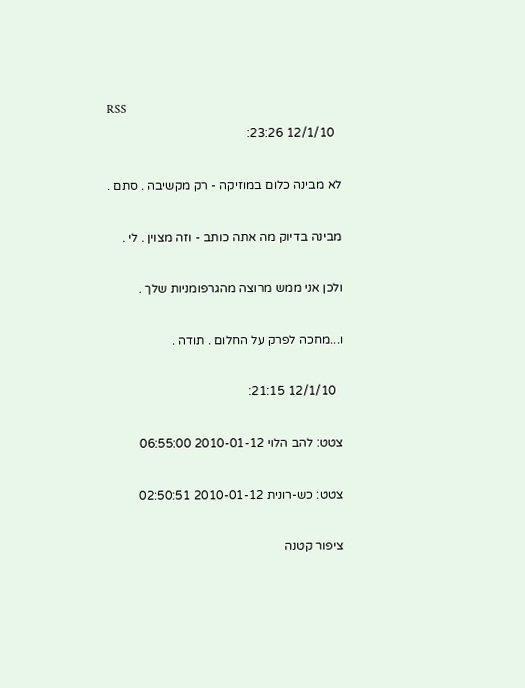RSS
        12/1/10 23:26:

      לא מבינה כלום במוזיקה - רק מקשיבה . סתם .

      מבינה בדיוק מה אתה כותב - וזה מצוין . לי .

      ולכן אני ממש מרוצה מהגרפומניות שלך .

      ו...מחכה לפרק על החלום . תודה .

        12/1/10 21:15:

      צטט: להב הלוי 2010-01-12 06:55:00

      צטט: כש-רונית 2010-01-12 02:50:51

      ציפור קטנה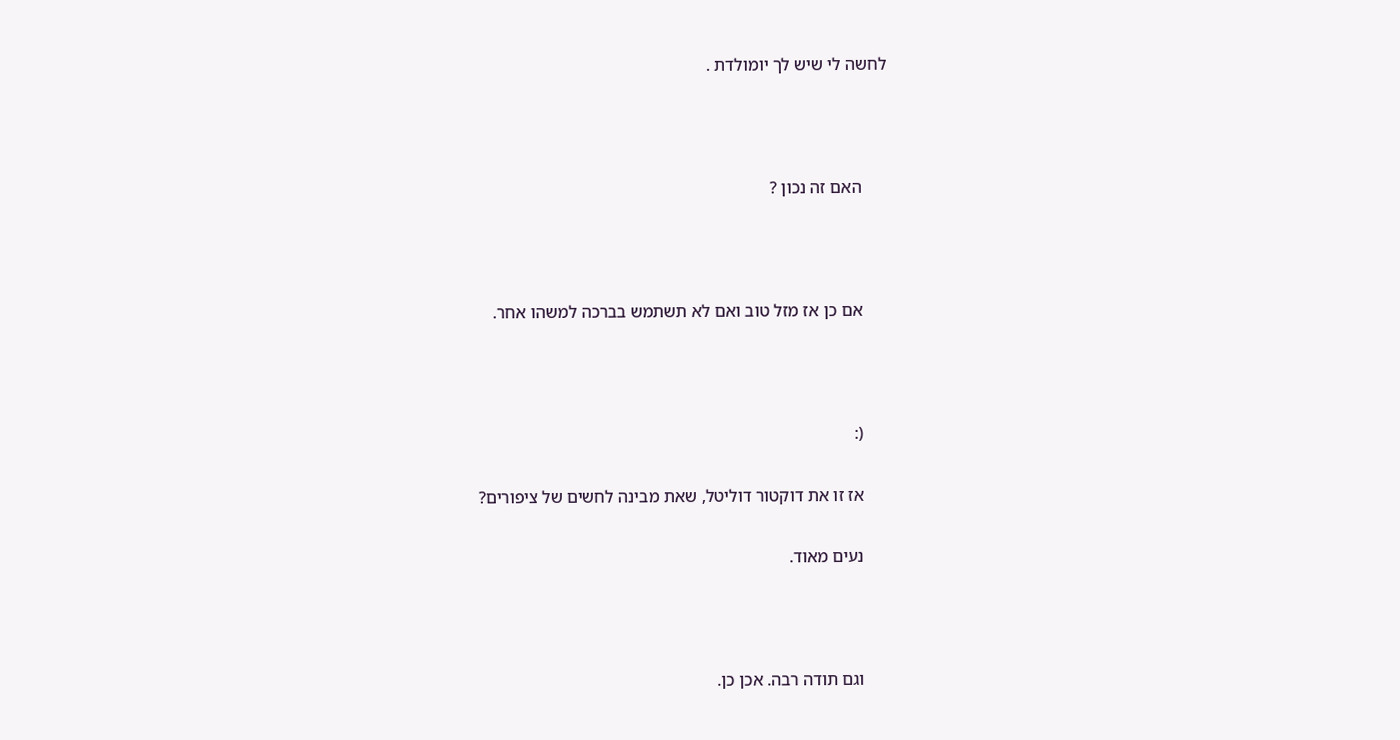לחשה לי שיש לך יומולדת .



      האם זה נכון ?



      אם כן אז מזל טוב ואם לא תשתמש בברכה למשהו אחר.



      (:

      אז זו את דוקטור דוליטל, שאת מבינה לחשים של ציפורים?

      נעים מאוד.



      וגם תודה רבה. אכן כן.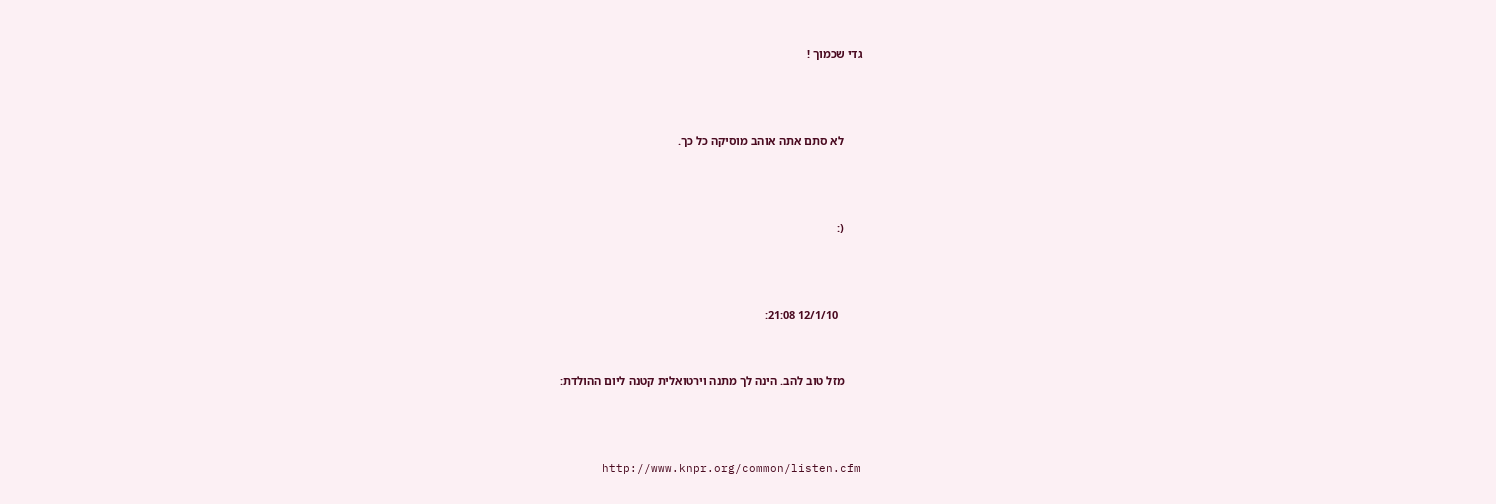גדי שכמוך !



      לא סתם אתה אוהב מוסיקה כל כך.



      (:



        12/1/10 21:08:


      מזל טוב להב. הינה לך מתנה וירטואלית קטנה ליום ההולדת:



      http://www.knpr.org/common/listen.cfm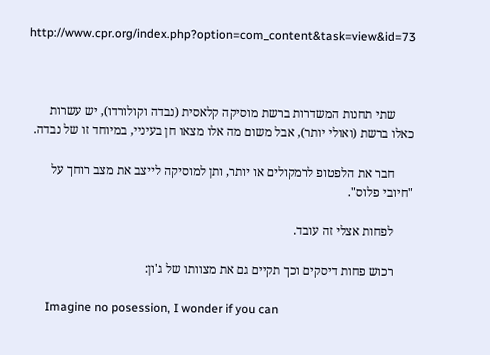http://www.cpr.org/index.php?option=com_content&task=view&id=73



      שתי תחנות המשדרות ברשת מוסיקה קלאסית (נבדה וקולורדו), יש עשרות כאלו ברשת (ואולי יותר), אבל משום מה אלו מצאו חן בעיניי, במיוחד זו של נבדה.

      חבר את הלפטופ לרמקולים או יותר, ותן למוסיקה לייצב את מצב רוחך על "חיובי פלוס".

      לפחות אצלי זה עובד.

      רכוש פחות דיסקים וכך תקיים גם את מצוותו של ג'ון:

      Imagine no posession, I wonder if you can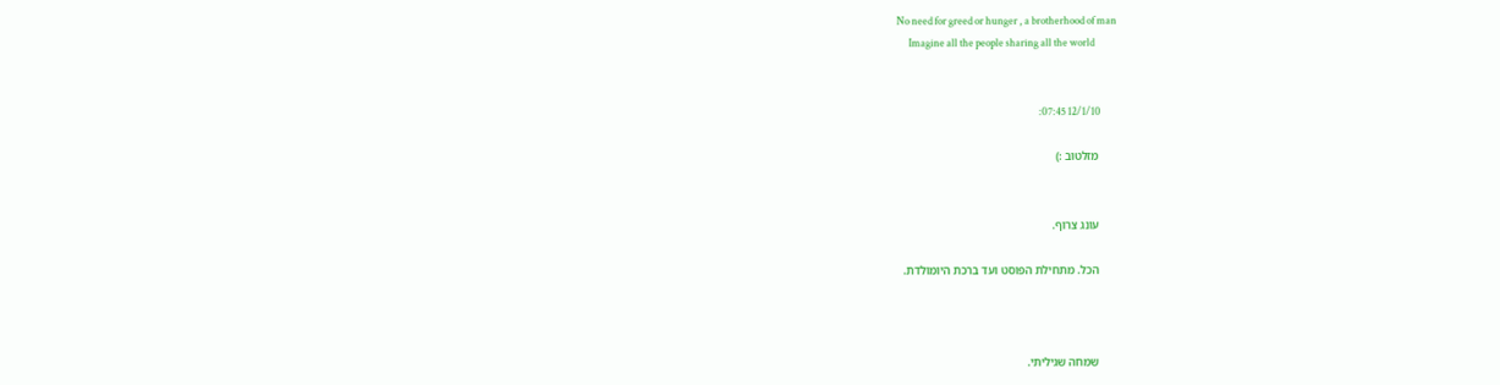No need for greed or hunger , a brotherhood of man
      Imagine all the people sharing all the world


        12/1/10 07:45:

      מזלטוב :)


      עונג צרוף.

      הכל. מתחילת הפוסט ועד ברכת היומולדת.



      שמחה שגיליתי.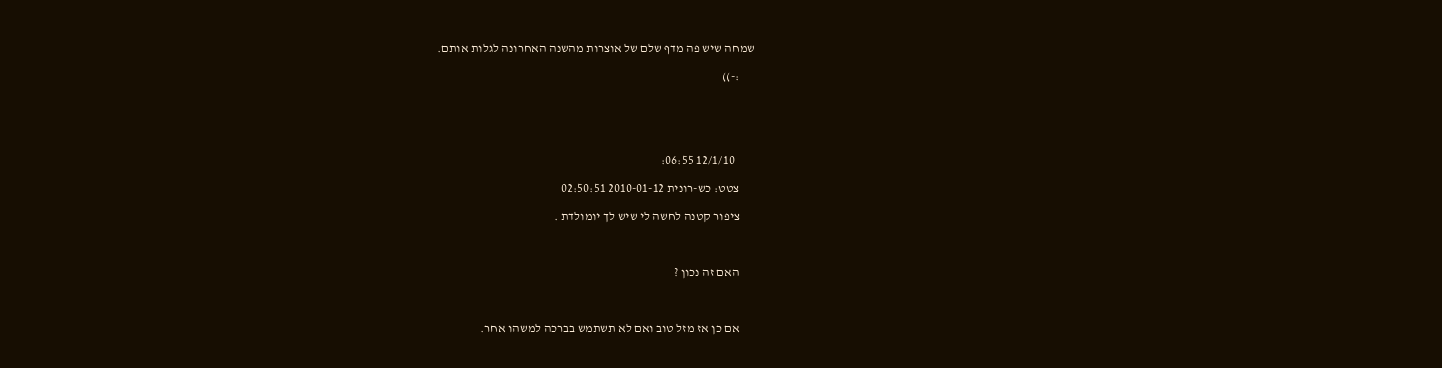שמחה שיש פה מדף שלם של אוצרות מהשנה האחרונה לגלות אותם.

      :-))





        12/1/10 06:55:

      צטט: כש-רונית 2010-01-12 02:50:51

      ציפור קטנה לחשה לי שיש לך יומולדת .



      האם זה נכון ?



      אם כן אז מזל טוב ואם לא תשתמש בברכה למשהו אחר.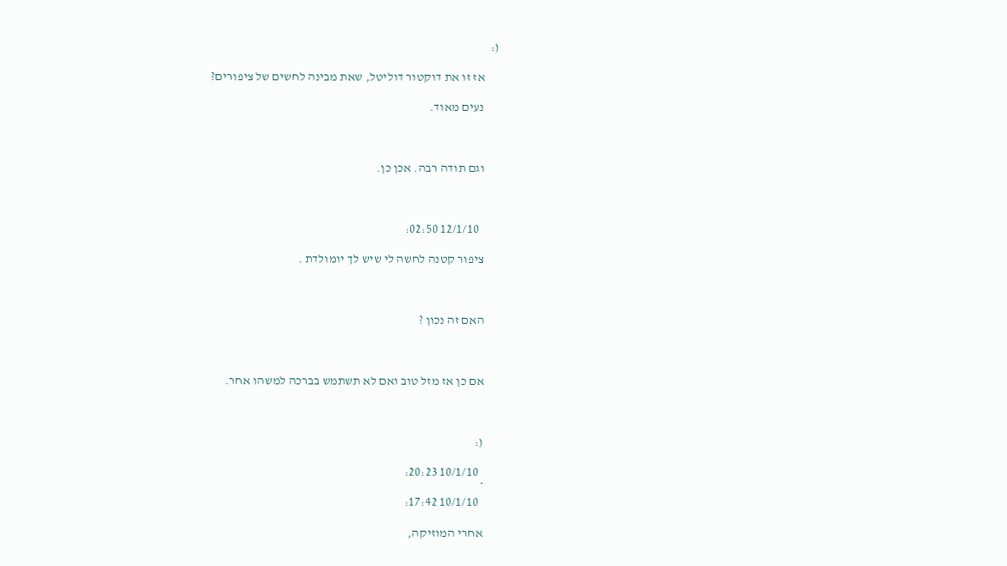(:

      אז זו את דוקטור דוליטל, שאת מבינה לחשים של ציפורים?

      נעים מאוד.



      וגם תודה רבה. אכן כן.



        12/1/10 02:50:

      ציפור קטנה לחשה לי שיש לך יומולדת .



      האם זה נכון ?



      אם כן אז מזל טוב ואם לא תשתמש בברכה למשהו אחר.



      (:

        10/1/10 20:23:
      *
        10/1/10 17:42:

      אחרי המוזיקה,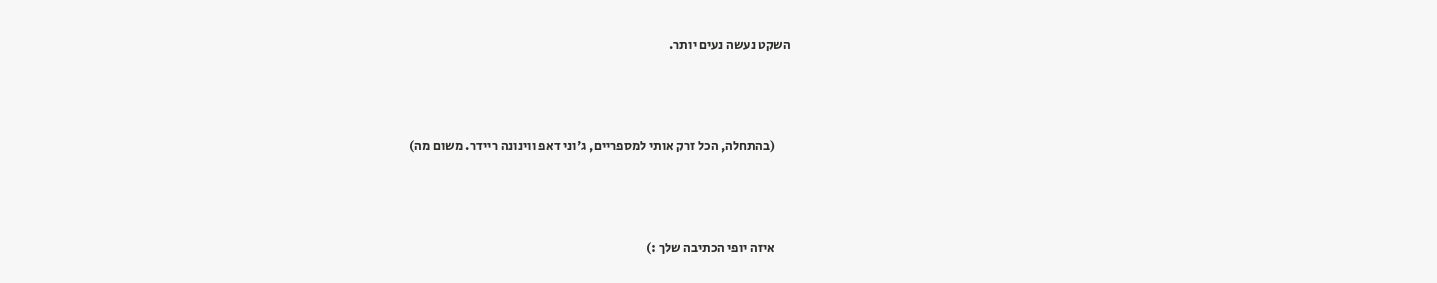השקט נעשה נעים יותר.



      (בהתחלה, הכל זרק אותי למספריים, ג'וני דאפ ווינונה ריידר. משום מה)



      איזה יופי הכתיבה שלך :)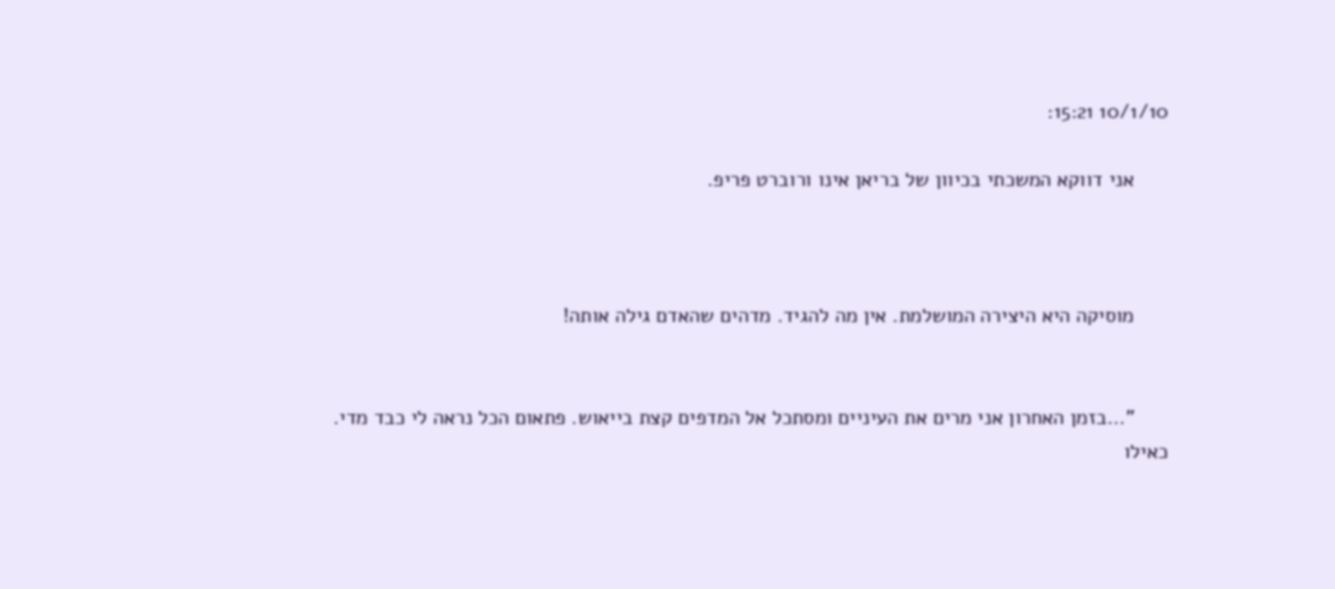10/1/10 15:21:

      אני דווקא המשכתי בכיוון של בריאן אינו ורוברט פריפ.



      מוסיקה היא היצירה המושלמת. אין מה להגיד. מדהים שהאדם גילה אותה!


      "...בזמן האחרון אני מרים את העיניים ומסתכל אל המדפים קצת בייאוש. פתאום הכל נראה לי כבד מדי. כאילו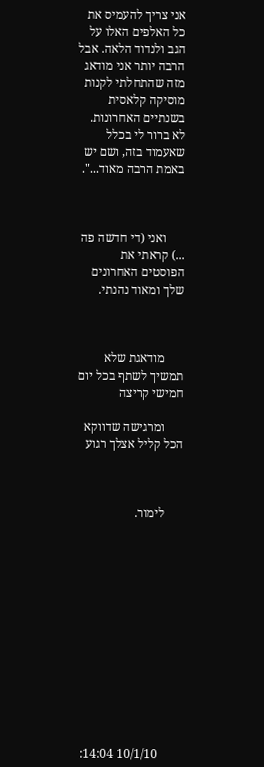אני צריך להעמיס את כל האלפים האלו על הגב ולנדוד הלאה. אבל הרבה יותר אני מודאג מזה שהתחלתי לקנות מוסיקה קלאסית בשנתיים האחרונות. לא ברור לי בכלל שאעמוד בזה, ושם יש באמת הרבה מאוד...".



      ואני (די חדשה פה ...) קראתי את הפוסטים האחרונים שלך ומאוד נהנתי.



      מודאגת שלא תמשיך לשתף בכל יום חמישי קריצה

      ומרגישה שדווקא הכל קליל אצלך רגוע



      לימור.













        10/1/10 14:04: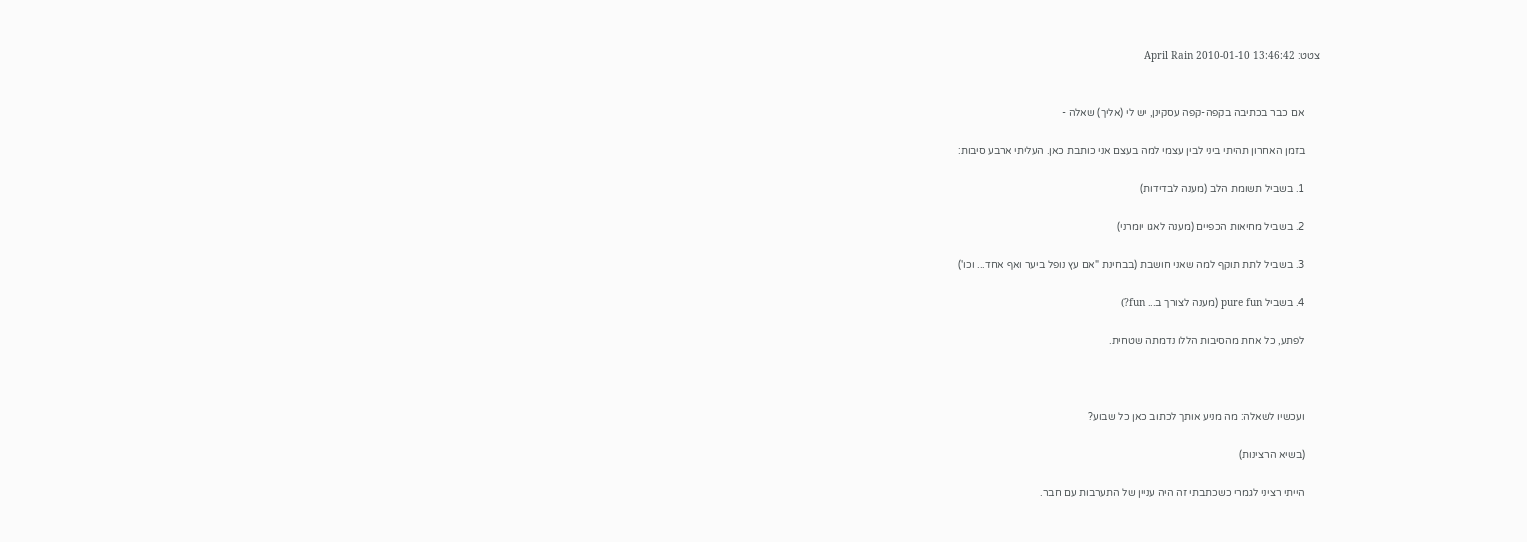צטט: April Rain 2010-01-10 13:46:42


      אם כבר בכתיבה בקפה-קפה עסקינן, יש לי (אליך) שאלה -

      בזמן האחרון תהיתי ביני לבין עצמי למה בעצם אני כותבת כאן. העליתי ארבע סיבות:

      1. בשביל תשומת הלב (מענה לבדידות)

      2. בשביל מחיאות הכפיים (מענה לאגו יומרני)

      3. בשביל לתת תוקף למה שאני חושבת (בבחינת "אם עץ נופל ביער ואף אחד... וכו')

      4. בשביל pure fun (מענה לצורך ב... fun?)

      לפתע, כל אחת מהסיבות הללו נדמתה שטחית.



      ועכשיו לשאלה: מה מניע אותך לכתוב כאן כל שבוע?

      (בשיא הרצינות)

      הייתי רציני לגמרי כשכתבתי זה היה עניין של התערבות עם חבר.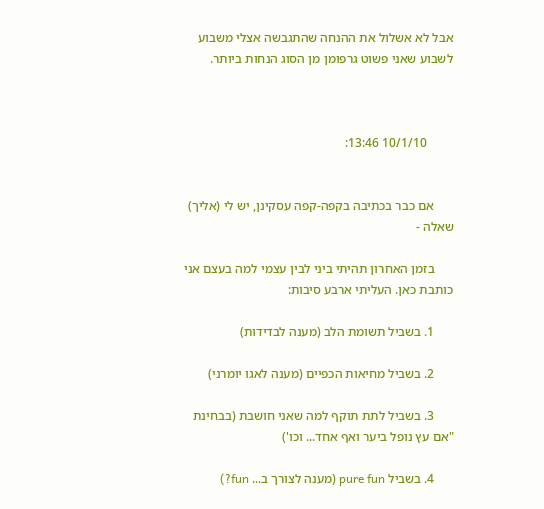אבל לא אשלול את ההנחה שהתגבשה אצלי משבוע לשבוע שאני פשוט גרפומן מן הסוג הנחות ביותר.



        10/1/10 13:46:


      אם כבר בכתיבה בקפה-קפה עסקינן, יש לי (אליך) שאלה -

      בזמן האחרון תהיתי ביני לבין עצמי למה בעצם אני כותבת כאן. העליתי ארבע סיבות:

      1. בשביל תשומת הלב (מענה לבדידות)

      2. בשביל מחיאות הכפיים (מענה לאגו יומרני)

      3. בשביל לתת תוקף למה שאני חושבת (בבחינת "אם עץ נופל ביער ואף אחד... וכו')

      4. בשביל pure fun (מענה לצורך ב... fun?)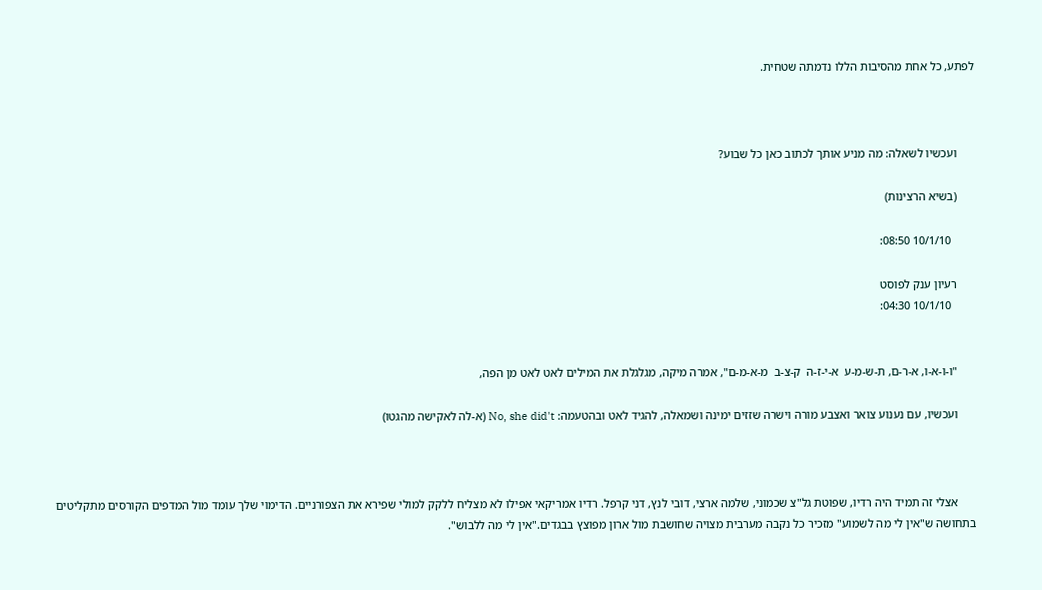לפתע, כל אחת מהסיבות הללו נדמתה שטחית.



      ועכשיו לשאלה: מה מניע אותך לכתוב כאן כל שבוע?

      (בשיא הרצינות)

        10/1/10 08:50:

      רעיון ענק לפוסט
        10/1/10 04:30:


      "ו-ו-א-ו, א-ר-ם, ת-ש-מ-ע  א-י-ז-ה  ק-צ-ב  מ-א-מ-ם", אמרה מיקה, מגלגלת את המילים לאט לאט מן הפה,

      ועכשיו, עם נענוע צואר ואצבע מורה וישרה שזזים ימינה ושמאלה, להגיד לאט ובהטעמה: No, she did't (א-לה לאקישה מהגטו)



      אצלי זה תמיד היה רדיו, שפוטת גל"צ שכמוני, שלמה ארצי, דובי לנץ, דני קרפל. רדיו אמריקאי אפילו לא מצליח ללקק למולי שפירא את הצפורניים. הדימוי שלך עומד מול המדפים הקורסים מתקליטים בתחושה ש"אין לי מה לשמוע" מזכיר כל נקבה מערבית מצויה שחושבת מול ארון מפוצץ בבגדים."אין לי מה ללבוש".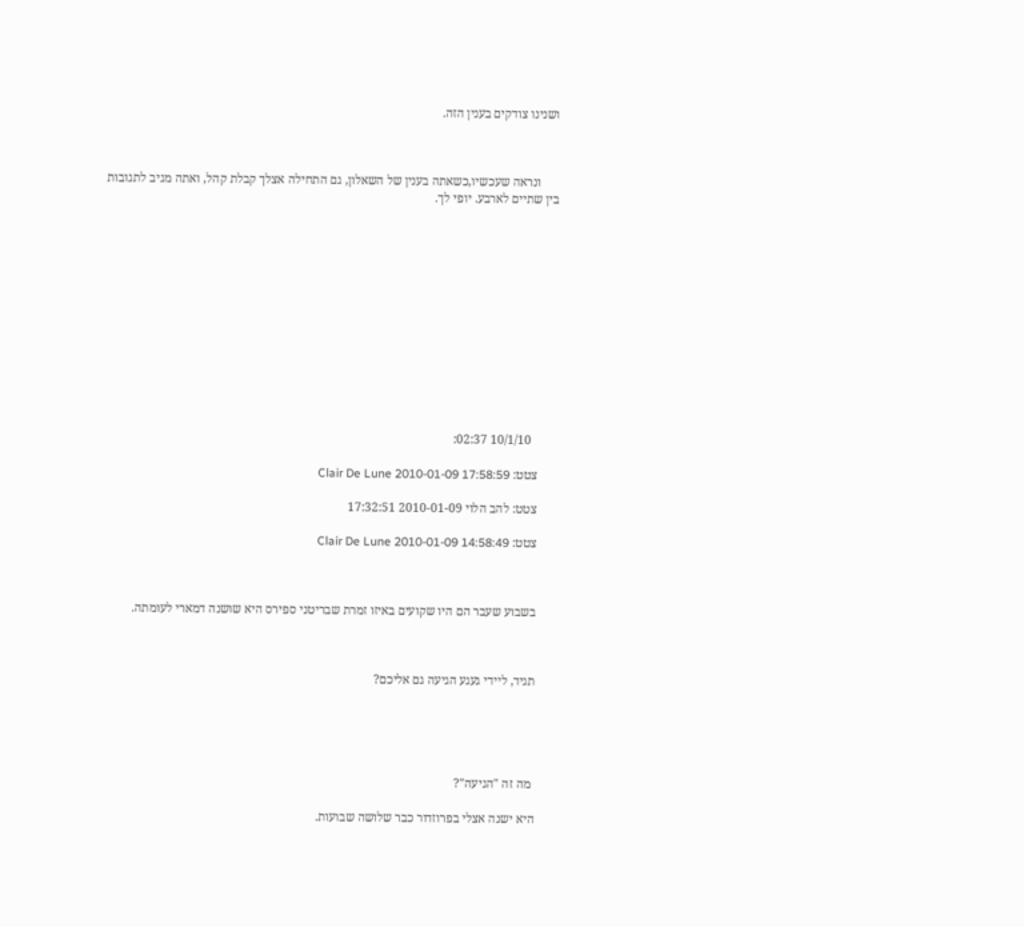ושנינו צודקים בענין הזה.



      ונראה שעכשיו,כשאתה בענין של השאלון, גם התחילה אצלך קבלת קהל, ואתה מגיב לתגובות בין שתיים לארבע. יופי לך.













        10/1/10 02:37:

      צטט: Clair De Lune 2010-01-09 17:58:59

      צטט: להב הלוי 2010-01-09 17:32:51

      צטט: Clair De Lune 2010-01-09 14:58:49



      בשבוע שעבר הם היו שקועים באיזו זמרת שבריטני ספירס היא שושנה דמארי לעומתה.



      תגיד, ליידי געגע הגיעה גם אליכם?





       מה זה "הגיעה"?

      היא ישנה אצלי בפרוזדור כבר שלושה שבועות.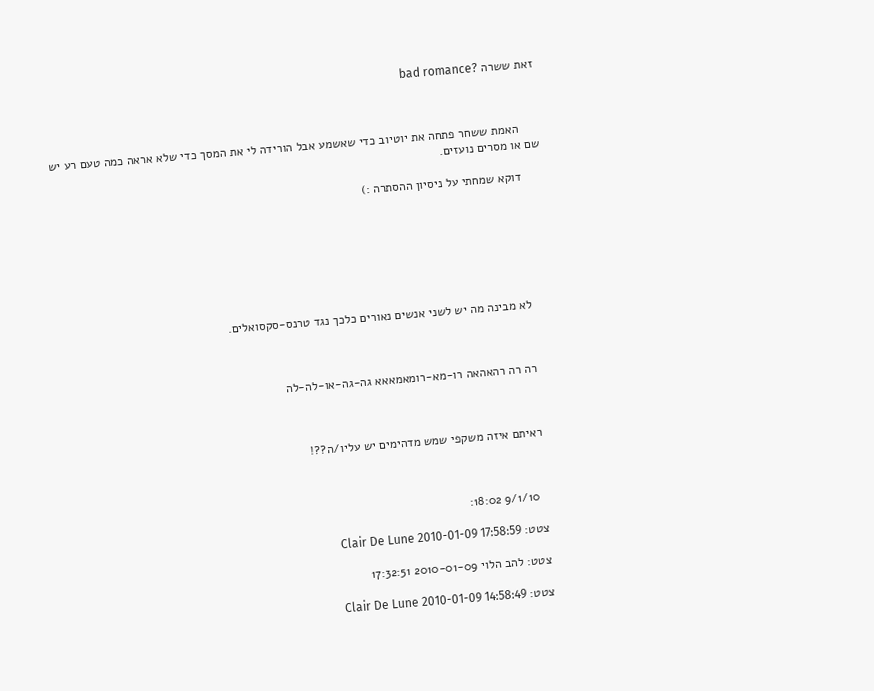זאת ששרה ?bad romance



      האמת ששחר פתחה את יוטיוב כדי שאשמע אבל הורידה לי את המסך כדי שלא אראה כמה טעם רע יש שם או מסרים נועזים.

      דוקא שמחתי על ניסיון ההסתרה :)







      לא מבינה מה יש לשני אנשים נאורים כלכך נגד טרנס-סקסואלים.



      רה רה רהאהאה רו-מא-רומאמאאא גה-גה-או-לה-לה



      ראיתם איזה משקפי שמש מדהימים יש עליו/ה??!



        9/1/10 18:02:

      צטט: Clair De Lune 2010-01-09 17:58:59

      צטט: להב הלוי 2010-01-09 17:32:51

      צטט: Clair De Lune 2010-01-09 14:58:49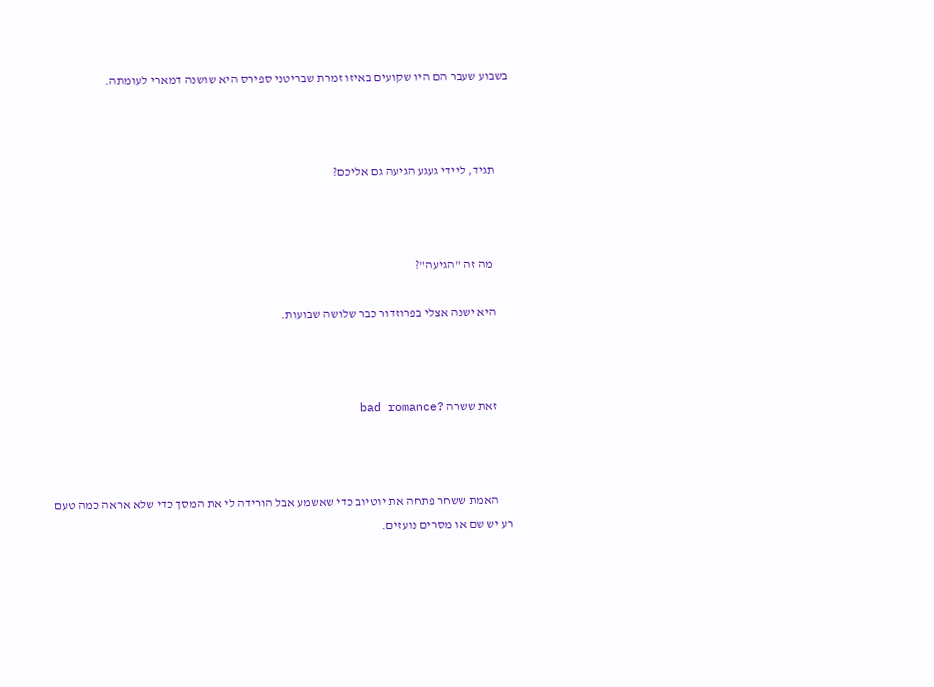בשבוע שעבר הם היו שקועים באיזו זמרת שבריטני ספירס היא שושנה דמארי לעומתה.



      תגיד, ליידי געגע הגיעה גם אליכם?



       מה זה "הגיעה"?

      היא ישנה אצלי בפרוזדור כבר שלושה שבועות.



      זאת ששרה ?bad romance



      האמת ששחר פתחה את יוטיוב כדי שאשמע אבל הורידה לי את המסך כדי שלא אראה כמה טעם רע יש שם או מסרים נועזים.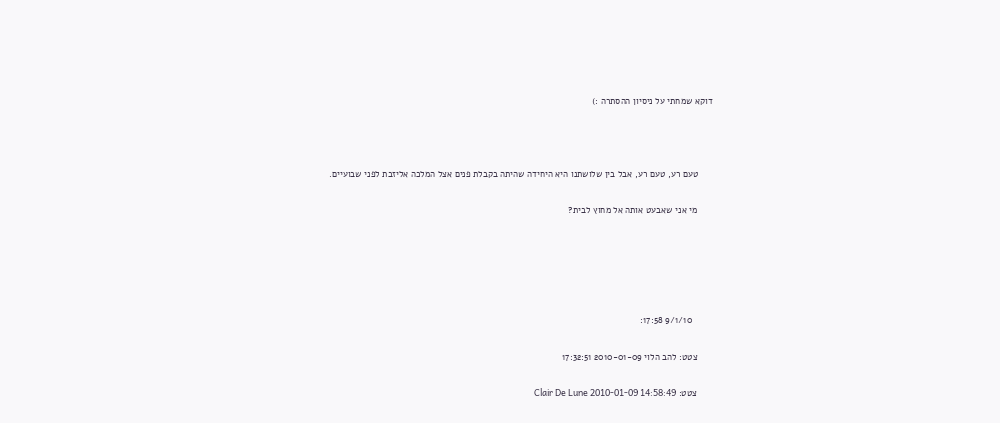דוקא שמחתי על ניסיון ההסתרה :)



      טעם רע, טעם רע, אבל בין שלושתנו היא היחידה שהיתה בקבלת פנים אצל המלכה אליזבת לפני שבועיים.

      מי אני שאבעט אותה אל מחוץ לבית?





        9/1/10 17:58:

      צטט: להב הלוי 2010-01-09 17:32:51

      צטט: Clair De Lune 2010-01-09 14:58:49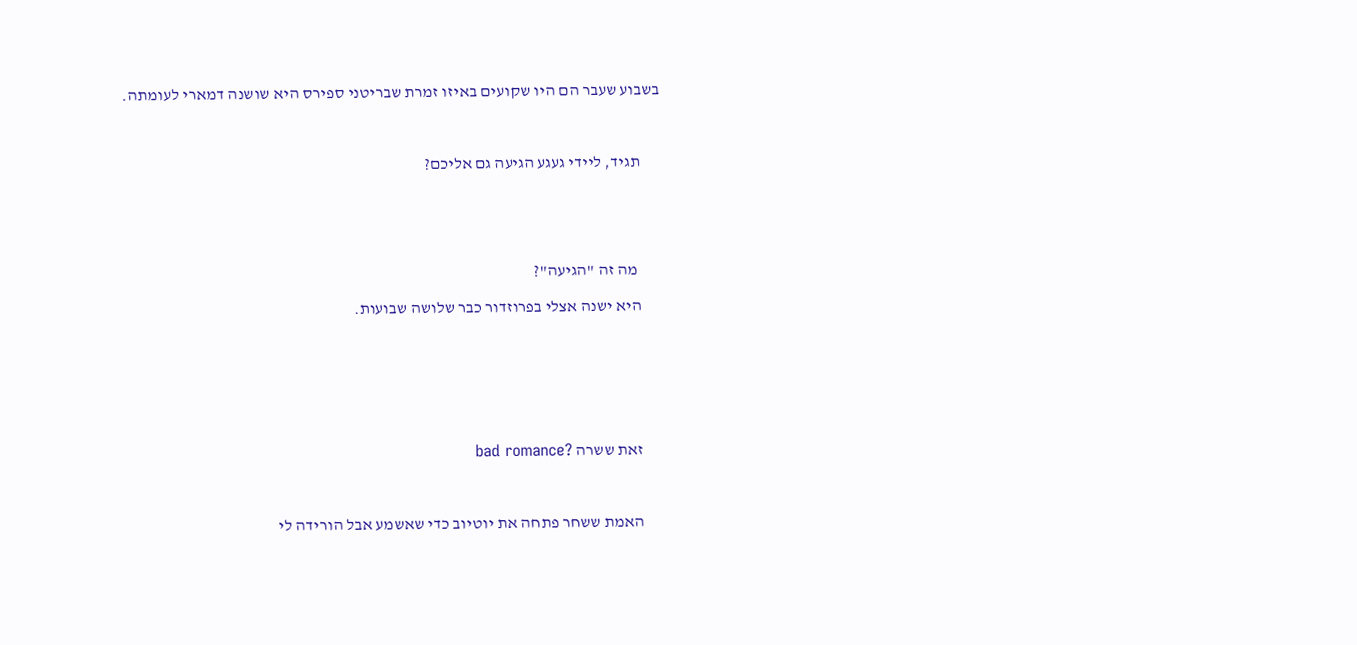בשבוע שעבר הם היו שקועים באיזו זמרת שבריטני ספירס היא שושנה דמארי לעומתה.



      תגיד, ליידי געגע הגיעה גם אליכם?





       מה זה "הגיעה"?

      היא ישנה אצלי בפרוזדור כבר שלושה שבועות.







      זאת ששרה ?bad romance



      האמת ששחר פתחה את יוטיוב כדי שאשמע אבל הורידה לי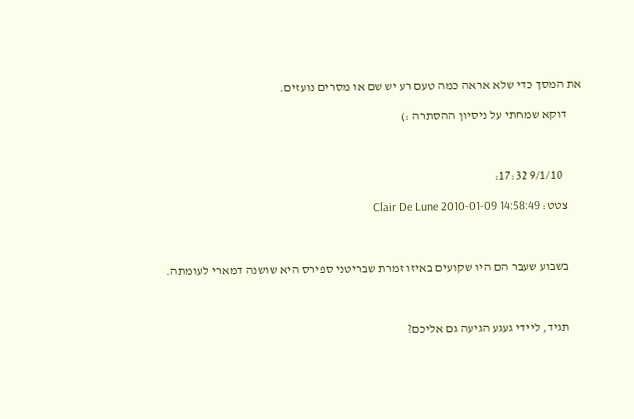את המסך כדי שלא אראה כמה טעם רע יש שם או מסרים נועזים.

      דוקא שמחתי על ניסיון ההסתרה :)



        9/1/10 17:32:

      צטט: Clair De Lune 2010-01-09 14:58:49



      בשבוע שעבר הם היו שקועים באיזו זמרת שבריטני ספירס היא שושנה דמארי לעומתה.



      תגיד, ליידי געגע הגיעה גם אליכם?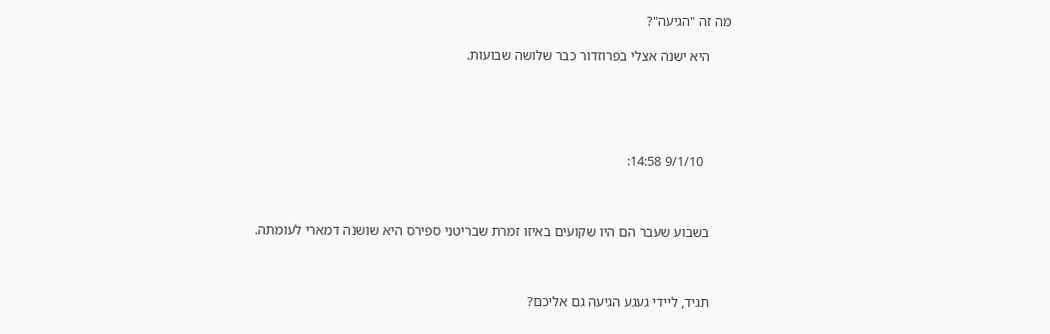מה זה "הגיעה"?

      היא ישנה אצלי בפרוזדור כבר שלושה שבועות.





        9/1/10 14:58:



      בשבוע שעבר הם היו שקועים באיזו זמרת שבריטני ספירס היא שושנה דמארי לעומתה.



      תגיד, ליידי געגע הגיעה גם אליכם?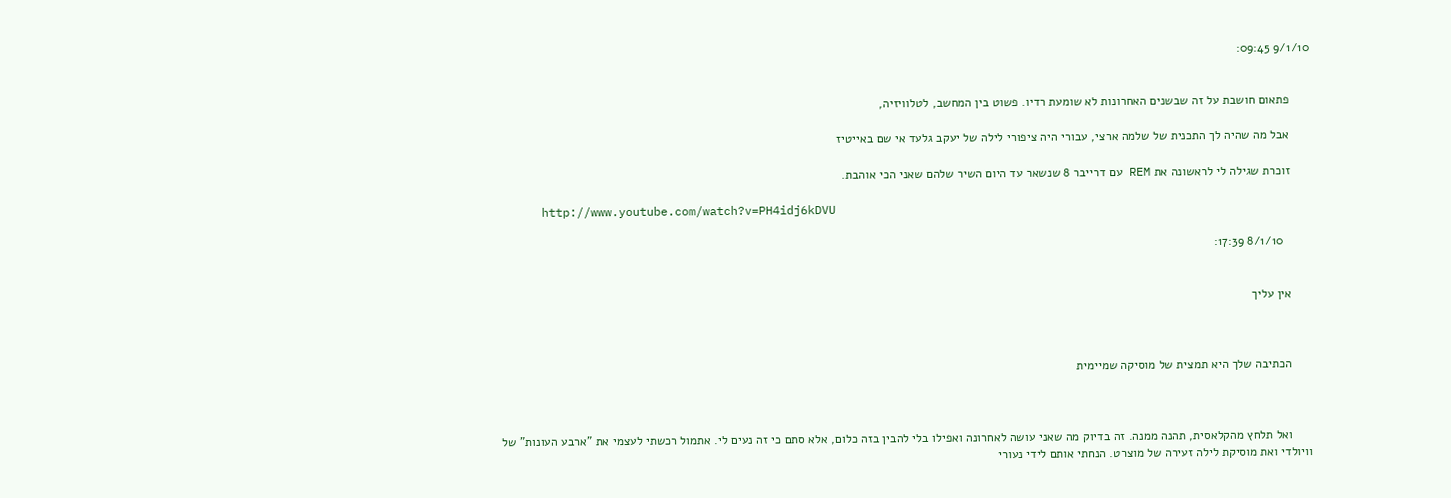9/1/10 09:45:


      פתאום חושבת על זה שבשנים האחרונות לא שומעת רדיו. פשוט בין המחשב, לטלוויזיה,

      אבל מה שהיה לך התכנית של שלמה ארצי, עבורי היה ציפורי לילה של יעקב גלעד אי שם באייטיז

      זוכרת שגילה לי לראשונה את REM עם דרייבר 8 שנשאר עד היום השיר שלהם שאני הכי אוהבת.

      http://www.youtube.com/watch?v=PH4idj6kDVU

        8/1/10 17:39:


      אין עליך



      הכתיבה שלך היא תמצית של מוסיקה שמיימית



      ואל תלחץ מהקלאסית, תהנה ממנה. זה בדיוק מה שאני עושה לאחרונה ואפילו בלי להבין בזה כלום, אלא סתם כי זה נעים לי. אתמול רכשתי לעצמי את "ארבע העונות" של וויולדי ואת מוסיקת לילה זעירה של מוצרט. הנחתי אותם לידי נעורי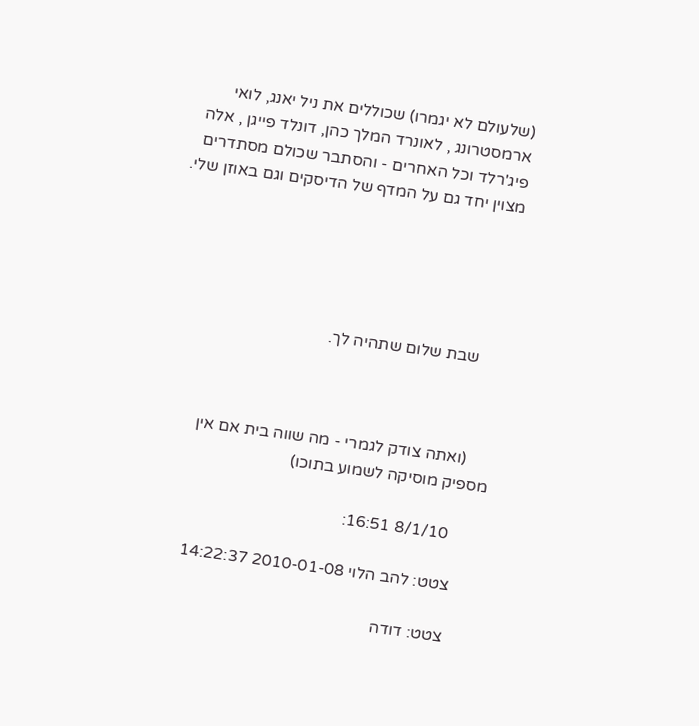(שלעולם לא יגמרו) שכוללים את ניל יאנג, לואי ארמסטרונג , לאונרד המלך כהן, דונלד פייגן , אלה פיג'רלד וכל האחרים - והסתבר שכולם מסתדרים מצוין יחד גם על המדף של הדיסקים וגם באוזן שלי.





      שבת שלום שתהיה לך.



      (ואתה צודק לגמרי - מה שווה בית אם אין מספיק מוסיקה לשמוע בתוכו)

        8/1/10 16:51:

      צטט: להב הלוי 2010-01-08 14:22:37

      צטט: דודה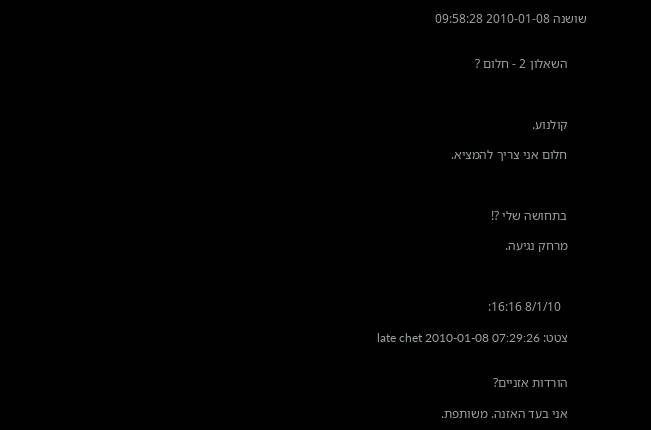שושנה 2010-01-08 09:58:28


      השאלון 2 - חלום ?



      קולנוע.

      חלום אני צריך להמציא.



      בתחושה שלי ?!

      מרחק נגיעה.



        8/1/10 16:16:

      צטט: late chet 2010-01-08 07:29:26


      הורדות אזניים?

      אני בעד האזנה. משותפת.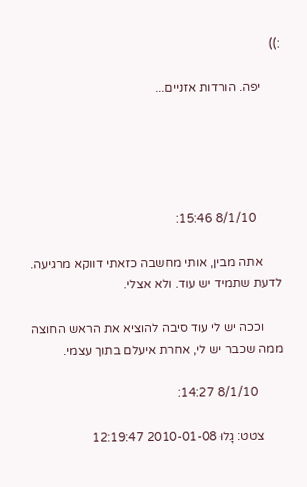:))

      יפה. הורדות אזניים...





        8/1/10 15:46:

      אתה מבין, אותי מחשבה כזאתי דווקא מרגיעה. לדעת שתמיד יש עוד. ולא אצלי.

      וככה יש לי עוד סיבה להוציא את הראש החוצה ממה שכבר יש לי, אחרת איעלם בתוך עצמי.

        8/1/10 14:27:

      צטט: גָלוּ 2010-01-08 12:19:47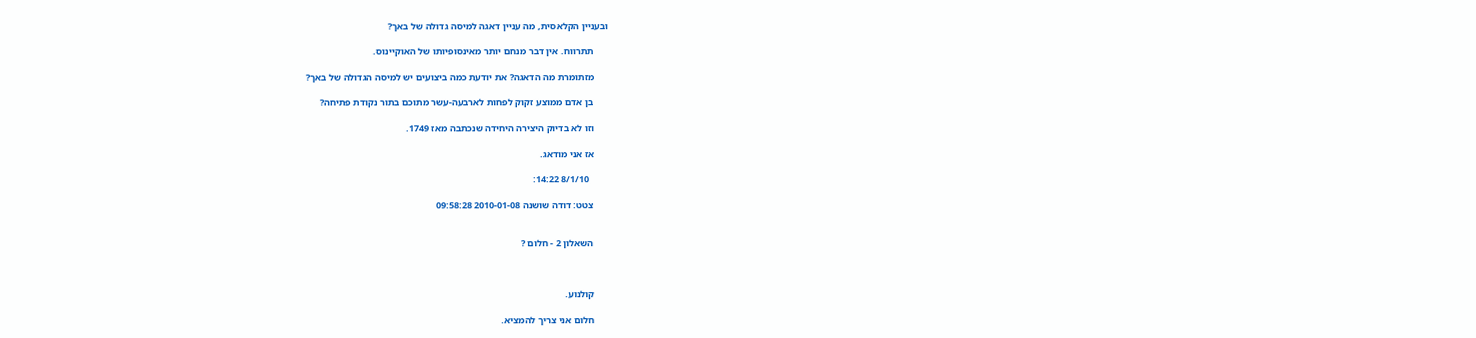ובעניין הקלאסית, מה עניין דאגה למיסה גדולה של באך?

      תתרווח. אין דבר מנחם יותר מאינסופיותו של האוקיינוס.

      מזתומרת מה הדאגה? את יודעת כמה ביצועים יש למיסה הגדולה של באך?

      בן אדם ממוצע זקוק לפחות לארבעה-עשר מתוכם בתור נקודת פתיחה?

      וזו לא בדיוק היצירה היחידה שנכתבה מאז 1749.

      אז אני מודאג.

        8/1/10 14:22:

      צטט: דודה שושנה 2010-01-08 09:58:28


      השאלון 2 - חלום ?



      קולנוע.

      חלום אני צריך להמציא.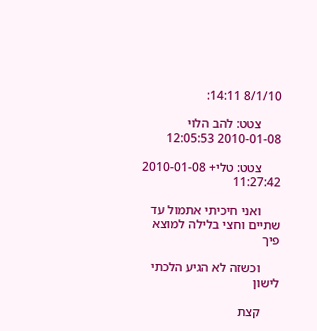8/1/10 14:11:

      צטט: להב הלוי 2010-01-08 12:05:53

      צטט: טלי+ 2010-01-08 11:27:42

      ואני חיכיתי אתמול עד שתיים וחצי בלילה למוצא פיך

      וכשזה לא הגיע הלכתי לישון

      קצת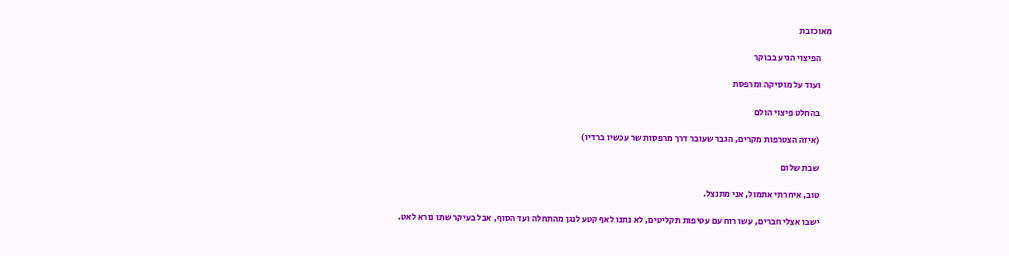מאוכזבת

      הפיצוי הגיע בבוקר

      ועוד על מוסיקה ומרפסת

      בהחלט פיצוי הולם

      (איזה הצטרפות מקרים, הגבר שעובר דרך מרפסות שר עכשיו ברדיו)

      שבת שלום

      טוב, איחרתי אתמול, אני מתנצל.

      ישבו אצלי חברים, עשו רוח עם עטיפות תקליטים, לא נתנו לאף קטע לנגן מהתחלה ועד הסוף, אבל בעיקר שתו נורא לאט.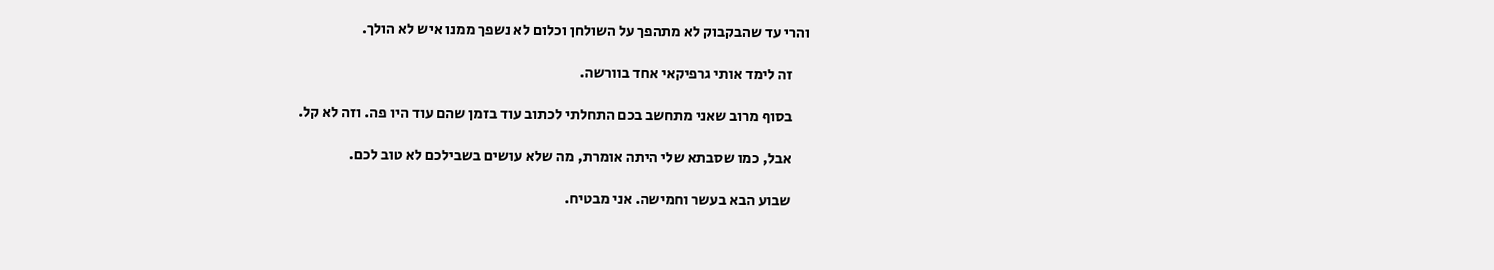והרי עד שהבקבוק לא מתהפך על השולחן וכלום לא נשפך ממנו איש לא הולך.

      זה לימד אותי גרפיקאי אחד בוורשה.

      בסוף מרוב שאני מתחשב בכם התחלתי לכתוב עוד בזמן שהם עוד היו פה. וזה לא קל.

      אבל, כמו שסבתא שלי היתה אומרת, מה שלא עושים בשבילכם לא טוב לכם.

      שבוע הבא בעשר וחמישה. אני מבטיח.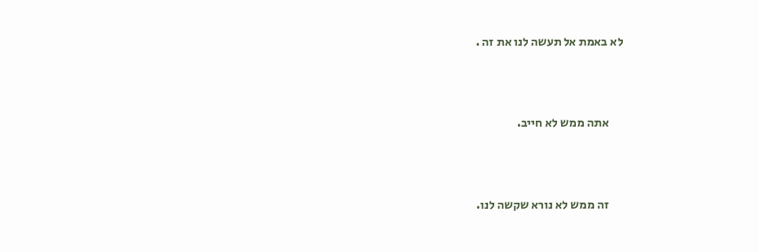לא באמת אל תעשה לנו את זה .



      אתה ממש לא חייב.



      זה ממש לא נורא שקשה לנו.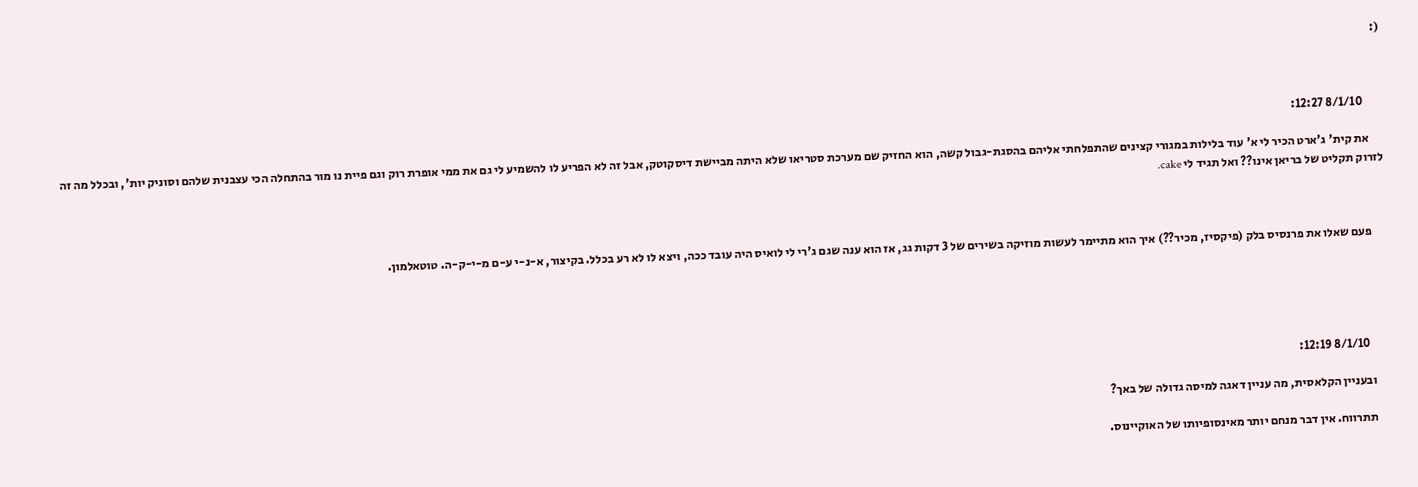(:



        8/1/10 12:27:

      את קית' ג'ארט הכיר לי א' עוד בלילות במגורי קצינים שהתפלחתי אליהם בהסגת-גבול קשה, הוא החזיק שם מערכת סטריאו שלא היתה מביישת דיסקוטק, אבל זה לא הפריע לו להשמיע לי גם את ממי אופרת רוק וגם פיית נו מור בהתחלה הכי עצבנית שלהם וסוניק יות', ובכלל מה זה לזרוק תקליט של בריאן אינו?? ואל תגיד לי cake.



      פעם שאלו את פרנסיס בלק (פיקסיז, מכיר??) איך הוא מתיימר לעשות מוזיקה בשירים של 3 דקות גג, אז הוא ענה שגם ג'רי לי לואיס היה עובד ככה, ויצא לו לא רע בכלל. בקיצור, א-נ-י ע-ם מ-י-ק-ה. טוטאלמון.





        8/1/10 12:19:

      ובעניין הקלאסית, מה עניין דאגה למיסה גדולה של באך?

      תתרווח. אין דבר מנחם יותר מאינסופיותו של האוקיינוס.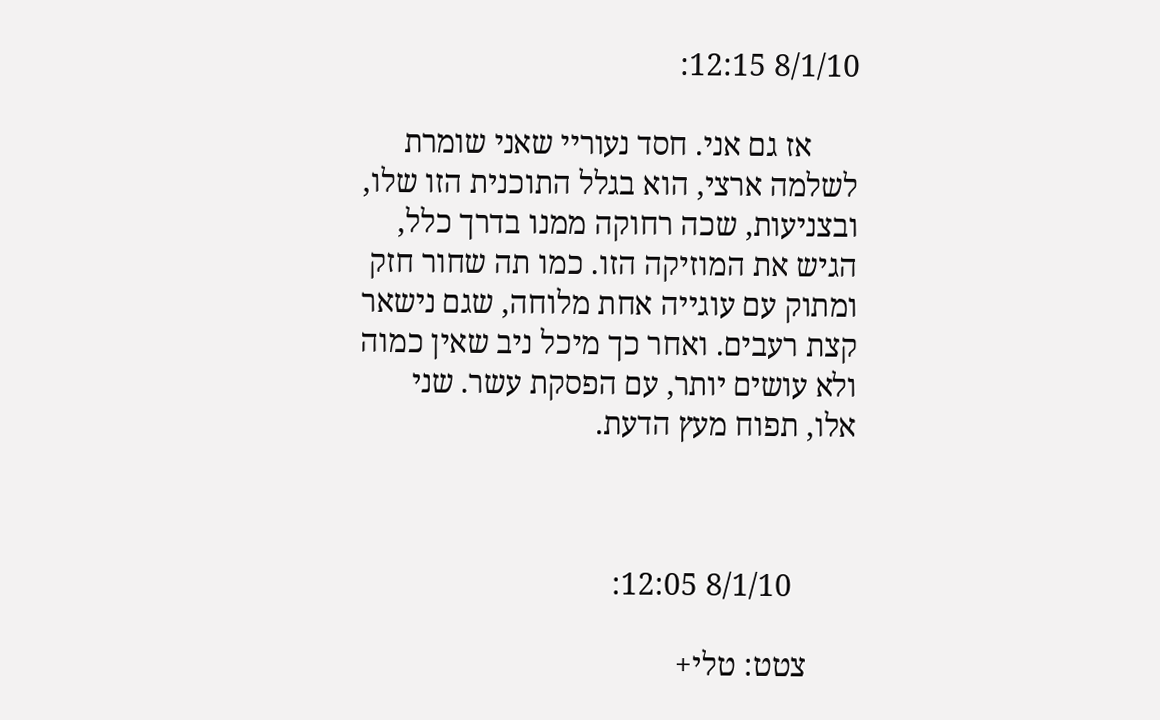8/1/10 12:15:

      אז גם אני. חסד נעוריי שאני שומרת לשלמה ארצי, הוא בגלל התוכנית הזו שלו, ובצניעות, שכה רחוקה ממנו בדרך כלל, הגיש את המוזיקה הזו. כמו תה שחור חזק ומתוק עם עוגייה אחת מלוחה, שגם נישאר קצת רעבים. ואחר כך מיכל ניב שאין כמוה ולא עושים יותר, עם הפסקת עשר. שני אלו, תפוח מעץ הדעת.



        8/1/10 12:05:

      צטט: טלי+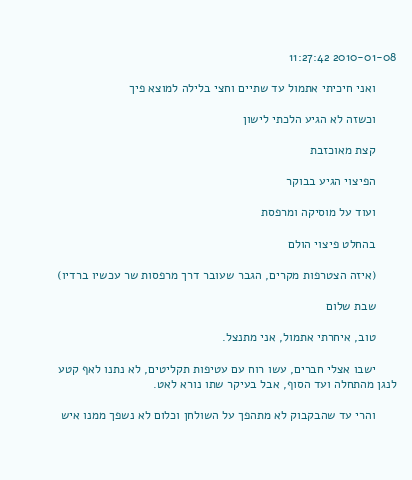2010-01-08 11:27:42

      ואני חיכיתי אתמול עד שתיים וחצי בלילה למוצא פיך

      וכשזה לא הגיע הלכתי לישון

      קצת מאוכזבת

      הפיצוי הגיע בבוקר

      ועוד על מוסיקה ומרפסת

      בהחלט פיצוי הולם

      (איזה הצטרפות מקרים, הגבר שעובר דרך מרפסות שר עכשיו ברדיו)

      שבת שלום

      טוב, איחרתי אתמול, אני מתנצל.

      ישבו אצלי חברים, עשו רוח עם עטיפות תקליטים, לא נתנו לאף קטע לנגן מהתחלה ועד הסוף, אבל בעיקר שתו נורא לאט.

      והרי עד שהבקבוק לא מתהפך על השולחן וכלום לא נשפך ממנו איש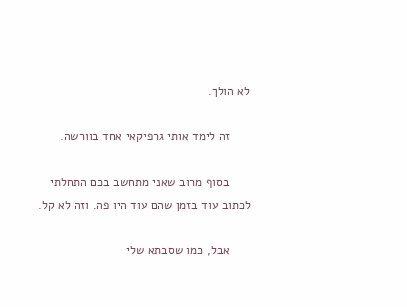לא הולך.

      זה לימד אותי גרפיקאי אחד בוורשה.

      בסוף מרוב שאני מתחשב בכם התחלתי לכתוב עוד בזמן שהם עוד היו פה. וזה לא קל.

      אבל, כמו שסבתא שלי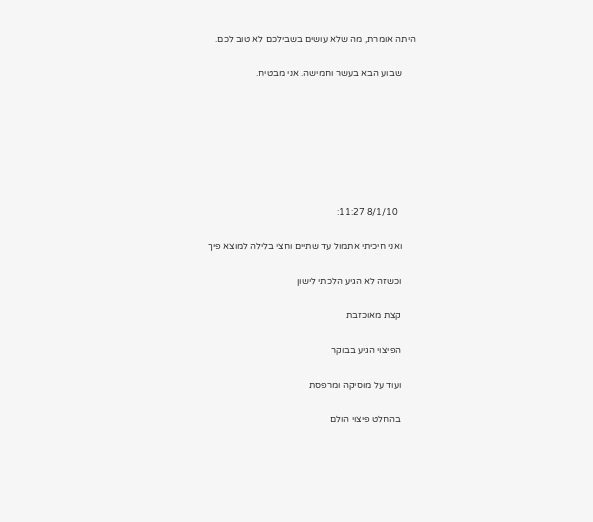היתה אומרת, מה שלא עושים בשבילכם לא טוב לכם.

      שבוע הבא בעשר וחמישה. אני מבטיח.







        8/1/10 11:27:

      ואני חיכיתי אתמול עד שתיים וחצי בלילה למוצא פיך

      וכשזה לא הגיע הלכתי לישון

      קצת מאוכזבת

      הפיצוי הגיע בבוקר

      ועוד על מוסיקה ומרפסת

      בהחלט פיצוי הולם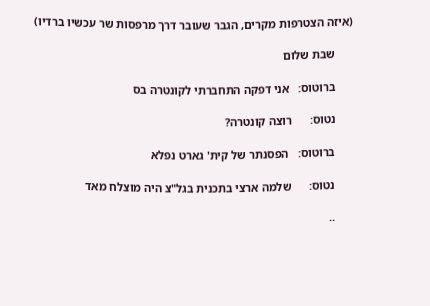(איזה הצטרפות מקרים, הגבר שעובר דרך מרפסות שר עכשיו ברדיו)

      שבת שלום

      ברוטוס:   אני דפקה התחברתי לקונטרה בס

      נטוס:      רוצה קונטרה?

      ברוטוס:   הפסנתר של קית' גארט נפלא

      נטוס:      שלמה ארצי בתכנית בגל"צ היה מוצלח מאד

      ..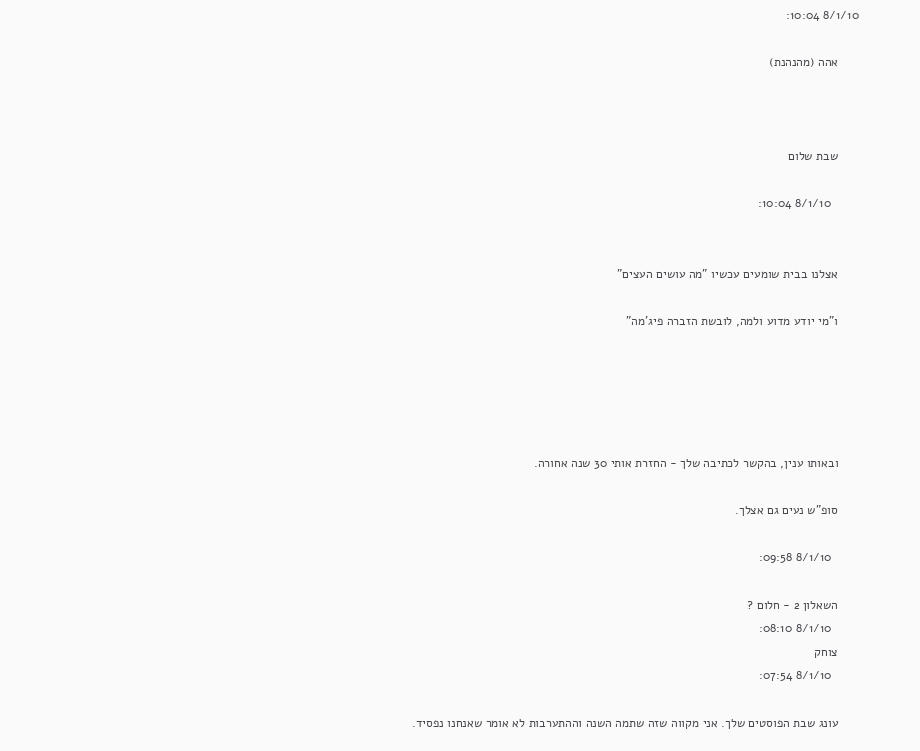8/1/10 10:04:

      אהה (מהנהנת)



      שבת שלום

        8/1/10 10:04:


      אצלנו בבית שומעים עכשיו "מה עושים העצים"

      ו"מי יודע מדוע ולמה, לובשת הזברה פיג'מה"





      ובאותו ענין, בהקשר לכתיבה שלך - החזרת אותי 30 שנה אחורה.

      סופ"ש נעים גם אצלך.

        8/1/10 09:58:

      השאלון 2 - חלום ?
        8/1/10 08:10:
      צוחק
        8/1/10 07:54:

      עונג שבת הפוסטים שלך. אני מקווה שזה שתמה השנה וההתערבות לא אומר שאנחנו נפסיד.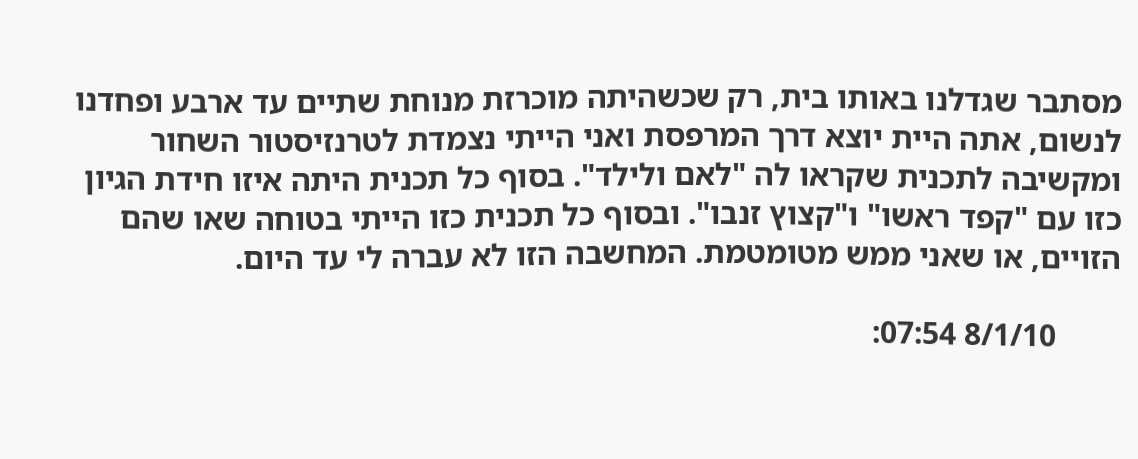מסתבר שגדלנו באותו בית, רק שכשהיתה מוכרזת מנוחת שתיים עד ארבע ופחדנו לנשום, אתה היית יוצא דרך המרפסת ואני הייתי נצמדת לטרנזיסטור השחור ומקשיבה לתכנית שקראו לה "לאם ולילד". בסוף כל תכנית היתה איזו חידת הגיון כזו עם "קפד ראשו" ו"קצוץ זנבו". ובסוף כל תכנית כזו הייתי בטוחה שאו שהם הזויים, או שאני ממש מטומטמת. המחשבה הזו לא עברה לי עד היום.

        8/1/10 07:54: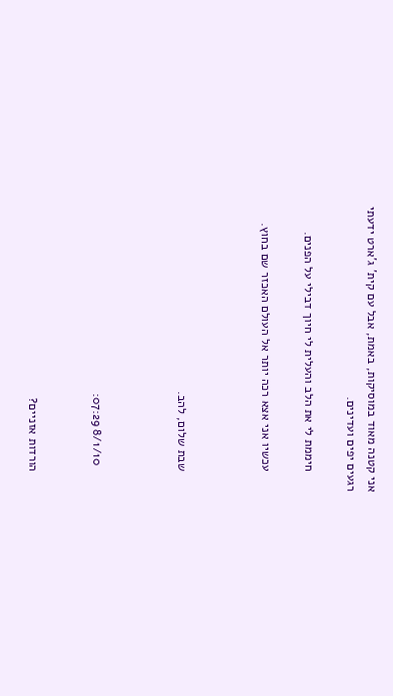אני קטנה מאוד במוסיקות, באמת, אבל עם קית' ג'ארט ידעתי רגעים יפים ועדינים.

      חיממת לי את הלב והעלית לי חיוך דבילי על הפנים.

      עכשיו אני אצא רכה יותר אל העולם האכזר שם בחוץ.



      שבת שלום, להב.



        8/1/10 07:29:


      הורדות אזניים?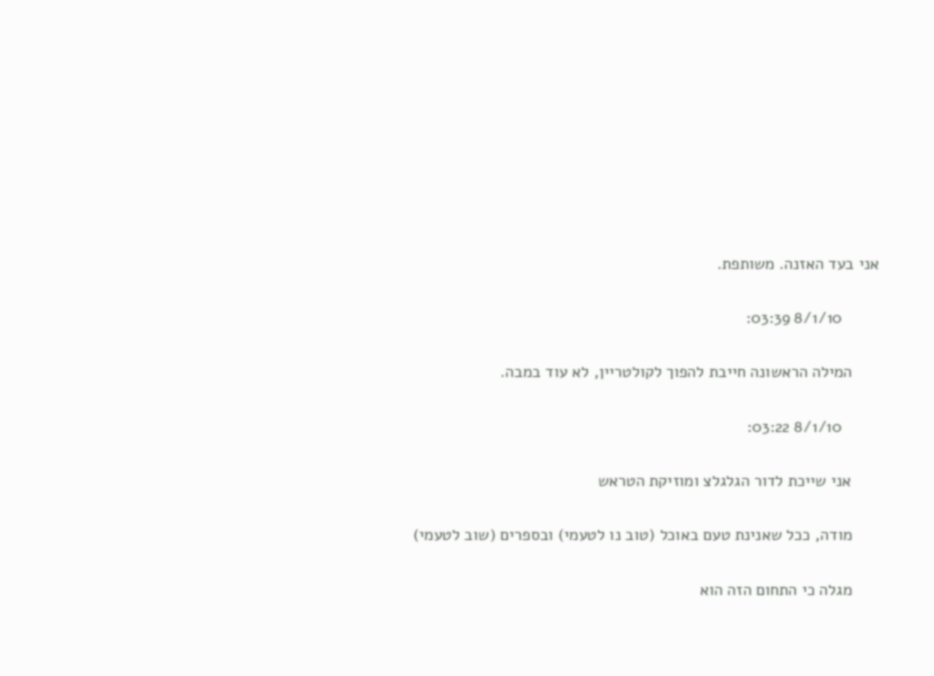אני בעד האזנה. משותפת.

        8/1/10 03:39:

      המילה הראשונה חייבת להפוך לקולטריין, לא עוד במבה.

        8/1/10 03:22:

      אני שייכת לדור הגלגלצ ומוזיקת הטראש

      מודה, ככל שאנינת טעם באוכל (טוב נו לטעמי) ובספרים (שוב לטעמי)

      מגלה כי התחום הזה הוא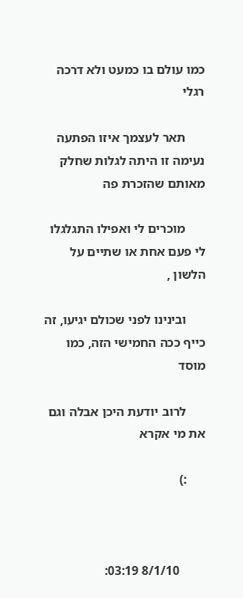כמו עולם בו כמעט ולא דרכה רגלי

      תאר לעצמך איזו הפתעה נעימה זו היתה לגלות שחלק מאותם שהזכרת פה

      מוכרים לי ואפילו התגלגלו לי פעם אחת או שתיים על הלשון ,

      ובינינו לפני שכולם יגיעו, זה כייף ככה החמישי הזה, כמו מוסד

      לרוב יודעת היכן אבלה וגם את מי אקרא

      :)



        8/1/10 03:19: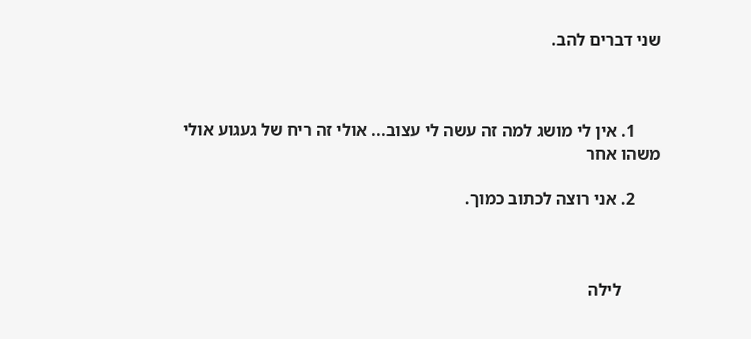שני דברים להב.



      1. אין לי מושג למה זה עשה לי עצוב... אולי זה ריח של געגוע אולי משהו אחר

      2. אני רוצה לכתוב כמוך.



         לילה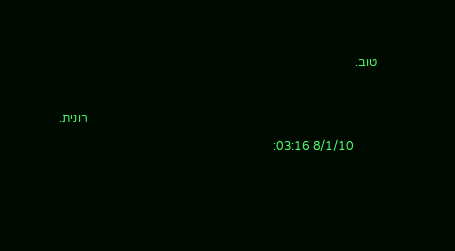טוב.



                                                                                             רונית.

        8/1/10 03:16: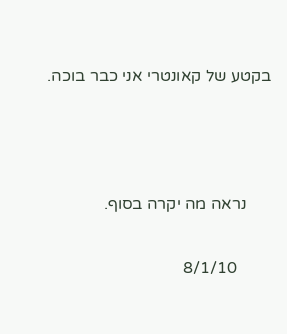בקטע של קאונטרי אני כבר בוכה.



      נראה מה יקרה בסוף.

        8/1/10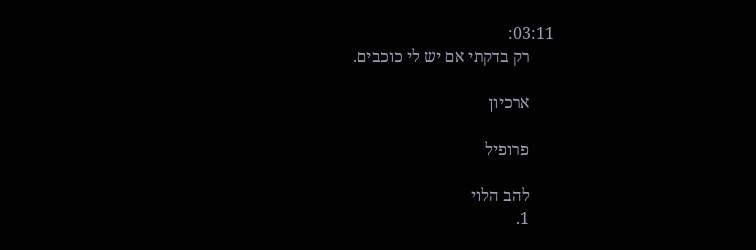03:11:
      רק בדקתי אם יש לי כוכבים.

      ארכיון

      פרופיל

      להב הלוי
      1.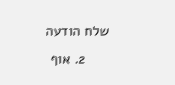שלח הודעה
      2. אוף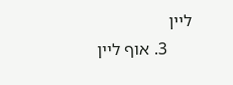ליין
      3. אוף ליין